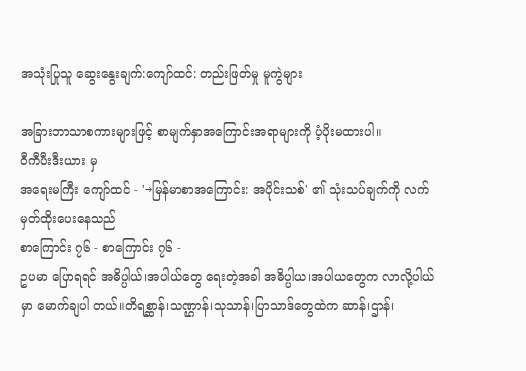အသုံးပြုသူ ဆွေးနွေးချက်:ကျော်ထင်: တည်းဖြတ်မှု မူကွဲများ

အခြားဘာသာစကားများဖြင့် စာမျက်နှာအကြောင်းအရာများကို ပံ့ပိုးမထားပါ။
ဝီကီပီးဒီးယား မှ
အရေးမကြီး ကျော်ထင် - '→မြန်မာစာအကြောင်း: အပိုင်းသစ်' ၏ သုံးသပ်ချက်ကို လက်မှတ်ထိုးပေးနေသည်
စာကြောင်း ၇၆ - စာကြောင်း ၇၆ -
ဥပမာ ပြောရရင် အဓိပ္ပါယ်၊အပါယ်တွေ ရေးတဲ့အခါ အဓိပ္ပါယ၊အပါယတွေက လာလို့ပါယ်မှာ မောက်ချပါ တယ်။တိရစ္ဆာန်၊သဏ္ဌာန်၊သုသာန်၊ပြာသာဒ်တွေထဲက ဆာန်၊ဌာန်၊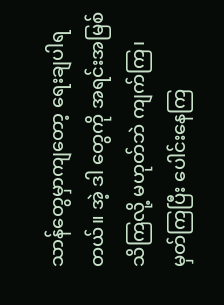သာန်တွေမှာကျတော့ ရေးချပါရတယ်။ အဲ့ ဒါ တွေကို အရင်းအမြစ် သိကြလို့ မဟုတ်ဘဲ ကျက်ကြ၊မှတ်ကြပြီး ပေါင်းနေကြ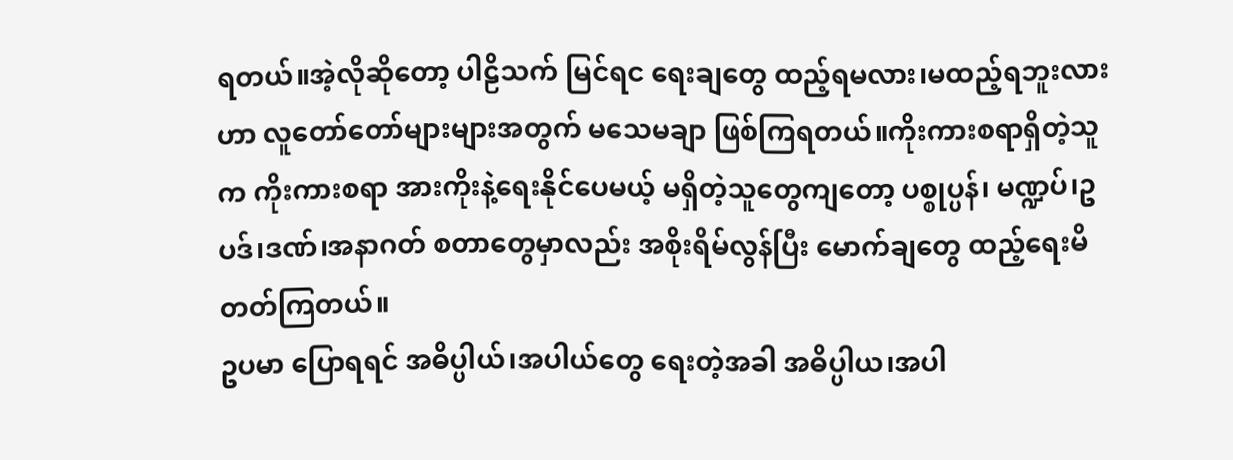ရတယ်။အဲ့လိုဆိုတော့ ပါဠိသက် မြင်ရင ရေးချတွေ ထည့်ရမလား၊မထည့်ရဘူးလားဟာ လူတော်တော်များများအတွက် မသေမချာ ဖြစ်ကြရတယ်။ကိုးကားစရာရှိတဲ့သူက ကိုးကားစရာ အားကိုးနဲ့ရေးနိုင်ပေမယ့် မရှိတဲ့သူတွေကျတော့ ပစ္စုပ္ပန်၊ မဏ္ဍပ်၊ဥပဒ်၊ဒဏ်၊အနာဂတ် စတာတွေမှာလည်း အစိုးရိမ်လွန်ပြီး မောက်ချတွေ ထည့်ရေးမိတတ်ကြတယ်။
ဥပမာ ပြောရရင် အဓိပ္ပါယ်၊အပါယ်တွေ ရေးတဲ့အခါ အဓိပ္ပါယ၊အပါ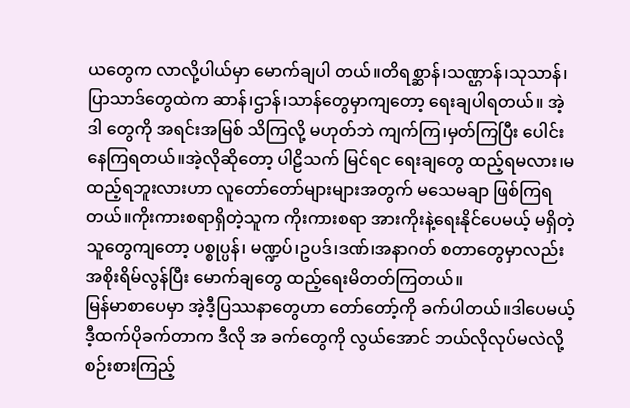ယတွေက လာလို့ပါယ်မှာ မောက်ချပါ တယ်။တိရစ္ဆာန်၊သဏ္ဌာန်၊သုသာန်၊ပြာသာဒ်တွေထဲက ဆာန်၊ဌာန်၊သာန်တွေမှာကျတော့ ရေးချပါရတယ်။ အဲ့ ဒါ တွေကို အရင်းအမြစ် သိကြလို့ မဟုတ်ဘဲ ကျက်ကြ၊မှတ်ကြပြီး ပေါင်းနေကြရတယ်။အဲ့လိုဆိုတော့ ပါဠိသက် မြင်ရင ရေးချတွေ ထည့်ရမလား၊မထည့်ရဘူးလားဟာ လူတော်တော်များများအတွက် မသေမချာ ဖြစ်ကြရတယ်။ကိုးကားစရာရှိတဲ့သူက ကိုးကားစရာ အားကိုးနဲ့ရေးနိုင်ပေမယ့် မရှိတဲ့သူတွေကျတော့ ပစ္စုပ္ပန်၊ မဏ္ဍပ်၊ဥပဒ်၊ဒဏ်၊အနာဂတ် စတာတွေမှာလည်း အစိုးရိမ်လွန်ပြီး မောက်ချတွေ ထည့်ရေးမိတတ်ကြတယ်။
မြန်မာစာပေမှာ အဲ့ဒီ့ပြဿနာတွေဟာ တော်တော့်ကို ခက်ပါတယ်။ဒါပေမယ့် ဒီ့ထက်ပိုခက်တာက ဒီလို အ ခက်တွေကို လွယ်အောင် ဘယ်လိုလုပ်မလဲလို့ စဉ်းစားကြည့်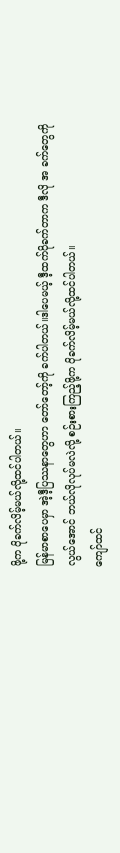ဖို့က ပိုခက်လိမ့်မယ်လို့ထင်ပါတယ်။
မြန်မာစာပေမှာ အဲ့ဒီ့ပြဿနာတွေဟာ တော်တော့်ကို ခက်ပါတယ်။ဒါပေမယ့် ဒီ့ထက်ပိုခက်တာက ဒီလို အ ခက်တွေကို လွယ်အောင် ဘယ်လိုလုပ်မလဲလို့ စဉ်းစားကြည့်ဖို့က ပိုခက်လိမ့်မယ်လို့ထင်ပါတယ်။
ကျော်ထင်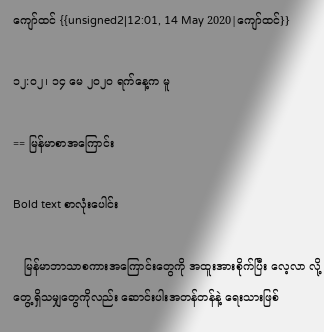ကျော်ထင် {{unsigned2|12:01, 14 May 2020|ကျော်ထင်}}

၁၂:၀၂၊ ၁၄ မေ ၂၀၂၀ ရက်နေ့က မူ

== မြန်မာစာအကြောင်း

Bold text စာလုံးပေါင်း

   မြန်မာဘာသာစကားအကြောင်းတွေကို အထူးအားစိုက်ပြီး လေ့လာ လို့ တွေ့ရှိသမျှတွေကိုလည်း ဆောင်းပါးအတန်တန်နဲ့ ရေးသားဖြစ်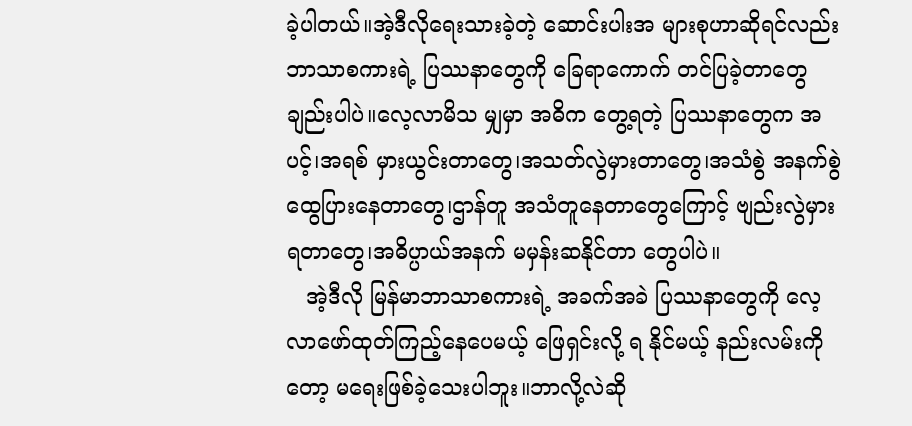ခဲ့ပါတယ်။အဲ့ဒီလိုရေးသားခဲ့တဲ့ ဆောင်းပါးအ များစုဟာဆိုရင်လည်း ဘာသာစကားရဲ့ ပြဿနာတွေကို ခြေရာကောက် တင်ပြခဲ့တာတွေချည်းပါပဲ။လေ့လာမိသ မျှမှာ အဓိက တွေ့ရတဲ့ ပြဿနာတွေက အပင့်၊အရစ် မှားယွင်းတာတွေ၊အသတ်လွဲမှားတာတွေ၊အသံစွဲ အနက်စွဲ ထွေပြားနေတာတွေ၊ဌာန်တူ အသံတူနေတာတွေကြောင့် ဗျည်းလွဲမှားရတာတွေ၊အဓိပ္ပာယ်အနက် မမှန်းဆနိုင်တာ တွေပါပဲ။
   အဲ့ဒီလို မြန်မာဘာသာစကားရဲ့ အခက်အခဲ ပြဿနာတွေကို လေ့လာဖော်ထုတ်ကြည့်နေပေမယ့် ဖြေရှင်းလို့ ရ နိုင်မယ့် နည်းလမ်းကိုတော့ မရေးဖြစ်ခဲ့သေးပါဘူး။ဘာလို့လဲဆို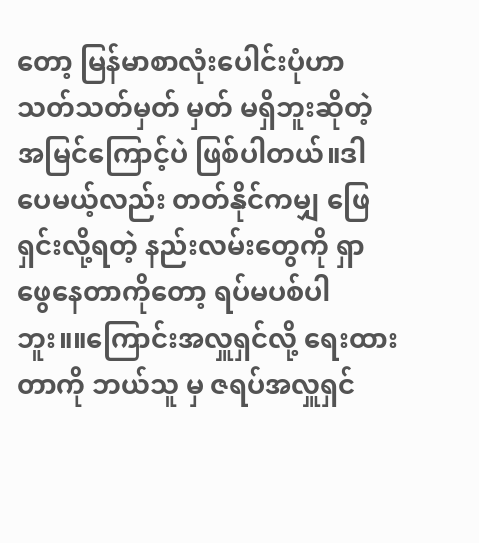တော့ မြန်မာစာလုံးပေါင်းပုံဟာ သတ်သတ်မှတ် မှတ် မရှိဘူးဆိုတဲ့ အမြင်ကြောင့်ပဲ ဖြစ်ပါတယ်။ဒါပေမယ့်လည်း တတ်နိုင်ကမျှ ဖြေရှင်းလို့ရတဲ့ နည်းလမ်းတွေကို ရှာဖွေနေတာကိုတော့ ရပ်မပစ်ပါဘူး။။ကြောင်းအလှူရှင်လို့ ရေးထားတာကို ဘယ်သူ မှ ဇရပ်အလှူရှင်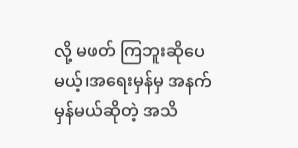လို့ မဖတ် ကြဘူးဆိုပေမယ့်၊အရေးမှန်မှ အနက်မှန်မယ်ဆိုတဲ့ အသိ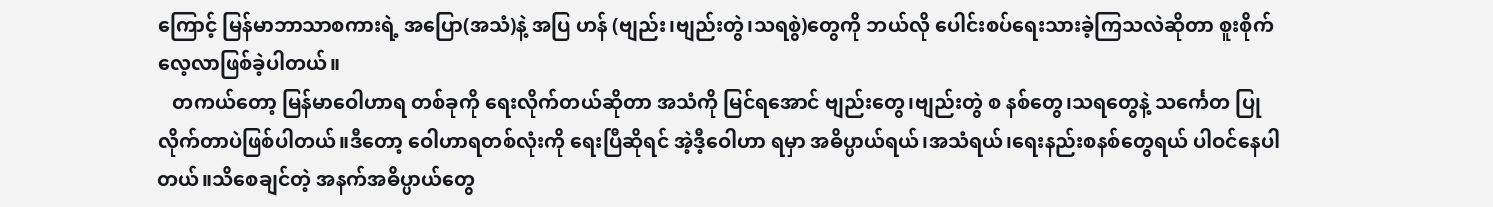ကြောင့် မြန်မာဘာသာစကားရဲ့ အပြော(အသံ)နဲ့ အပြ ဟန် (ဗျည်း၊ဗျည်းတွဲ၊သရစွဲ)တွေကို ဘယ်လို ပေါင်းစပ်ရေးသားခဲ့ကြသလဲဆိုတာ စူးစိုက်လေ့လာဖြစ်ခဲ့ပါတယ်။
   တကယ်တော့ မြန်မာဝေါဟာရ တစ်ခုကို ရေးလိုက်တယ်ဆိုတာ အသံကို မြင်ရအောင် ဗျည်းတွေ၊ဗျည်းတွဲ စ နစ်တွေ၊သရတွေနဲ့ သင်္ကေတ ပြုလိုက်တာပဲဖြစ်ပါတယ်။ဒီတော့ ဝေါဟာရတစ်လုံးကို ရေးပြီဆိုရင် အဲ့ဒီ့ဝေါဟာ ရမှာ အဓိပ္ပာယ်ရယ်၊အသံရယ်၊ရေးနည်းစနစ်တွေရယ် ပါဝင်နေပါတယ်။သိစေချင်တဲ့ အနက်အဓိပ္ပာယ်တွေ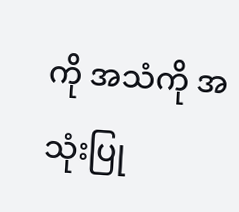ကို အသံကို အသုံးပြု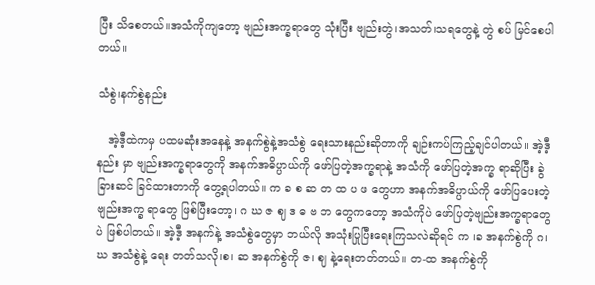ပြီး သိစေတယ်။အသံကိုကျတော့ ဗျည်းအက္ခရာတွေ သုံးပြီး ဗျည်းတွဲ၊အသတ်၊သရတွေနဲ့ တွဲ စပ် မြင်စေပါတယ်။

သံစွဲ၊နက်စွဲနည်း

   အဲ့ဒီ့ထဲကမှ ပထမဆုံးအနေနဲ့ အနက်စွဲနဲ့အသံစွဲ ရေးသားနည်းဆိုတာကို ချဉ်းကပ်ကြည့်ချင်ပါတယ်။ အဲ့ဒီ့နည်း မှာ ဗျည်းအက္ခရာတွေကို အနက်အဓိပ္ပာယ်ကို ဖော်ပြတဲ့အက္ခရာနဲ့ အသံကို ဖော်ပြတဲ့အက္ခ ရာဆိုပြီး ခွဲခြားဆင် ခြင်ထားတာကို တွေ့ရပါတယ်။ က ခ စ ဆ တ ထ ပ ဖ တွေဟာ အနက်အဓိပ္ပာယ်ကို ဖော်ပြပေးတဲ့ ဗျည်းအက္ခ ရာတွေ ဖြစ်ပြီးတော့၊ ဂ ဃ ဇ ဈ ဒ ဓ ဗ ဘ တွေကတော့ အသံကိုပဲ ဖော်ပြတဲ့ဗျည်းအက္ခရာတွေပဲ ဖြစ်ပါတယ်။ အဲ့ဒီ့ အနက်နဲ့ အသံစွဲတွေမှာ ဘယ်လို အသုံးပြုပြီးရေးကြသလဲဆိုရင် က ၊ခ အနက်စွဲကို ဂ၊ ဃ အသံစွဲနဲ့ ရေး တတ်သလို၊စ၊ ဆ အနက်စွဲကို ဇ၊ ဈ နဲ့ရေးတတ်တယ်။ တ-ထ အနက်စွဲကို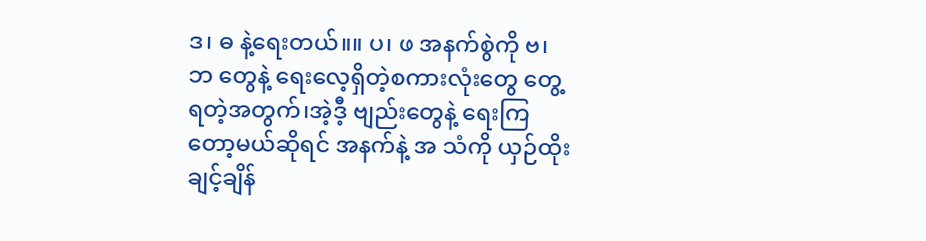ဒ၊ ဓ နဲ့ရေးတယ်။။ ပ၊ ဖ အနက်စွဲကို ဗ၊ ဘ တွေနဲ့ ရေးလေ့ရှိတဲ့စကားလုံးတွေ တွေ့ရတဲ့အတွက်၊အဲ့ဒီ့ ဗျည်းတွေနဲ့ ရေးကြတော့မယ်ဆိုရင် အနက်နဲ့ အ သံကို ယှဉ်ထိုးချင့်ချိန်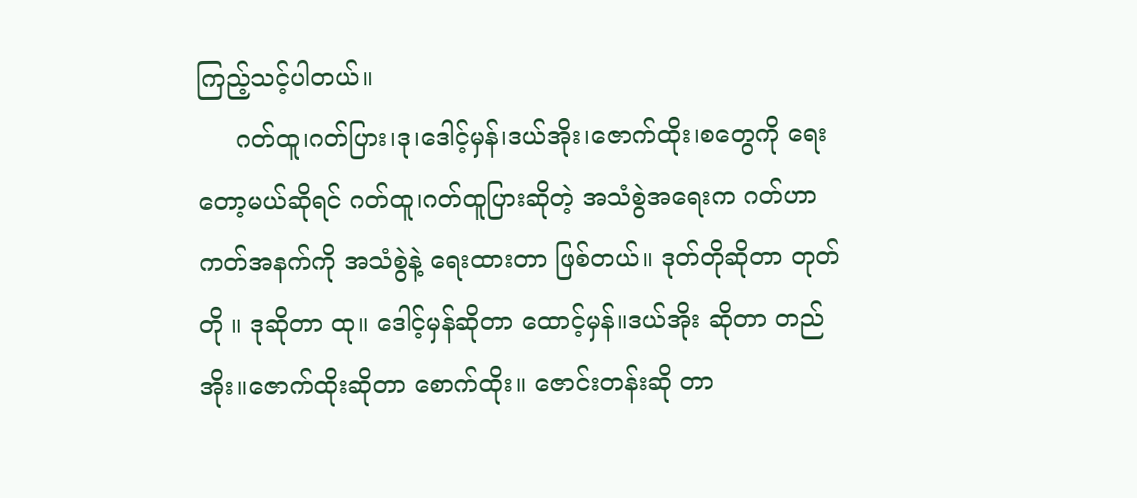ကြည့်သင့်ပါတယ်။
     ဂတ်ထူ၊ဂတ်ပြား၊ဒု၊ဒေါင့်မှန်၊ဒယ်အိုး၊ဇောက်ထိုး၊စတွေကို ရေးတော့မယ်ဆိုရင် ဂတ်ထူ၊ဂတ်ထူပြားဆိုတဲ့ အသံစွဲအရေးက ဂတ်ဟာ ကတ်အနက်ကို အသံစွဲနဲ့ ရေးထားတာ ဖြစ်တယ်။ ဒုတ်တိုဆိုတာ တုတ်တို ။ ဒုဆိုတာ ထု။ ဒေါင့်မှန်ဆိုတာ ထောင့်မှန်။ဒယ်အိုး ဆိုတာ တည်အိုး။ဇောက်ထိုးဆိုတာ စောက်ထိုး။ ဇောင်းတန်းဆို တာ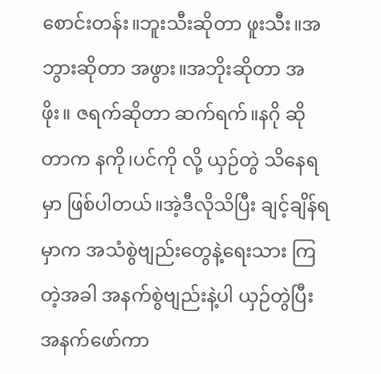စောင်းတန်း။ဘူးသီးဆိုတာ ဖူးသီး။အဘွားဆိုတာ အဖွား။အဘိုးဆိုတာ အဖိုး။ ဇရက်ဆိုတာ ဆက်ရက်။နဂို ဆို တာက နကို၊ပင်ကို လို့ ယှဉ်တွဲ သိနေရမှာ ဖြစ်ပါတယ်။အဲ့ဒီလိုသိပြီး ချင့်ချိန်ရမှာက အသံစွဲဗျည်းတွေနဲ့ရေးသား ကြတဲ့အခါ အနက်စွဲဗျည်းနဲ့ပါ ယှဉ်တွဲပြီး အနက်ဖော်ကာ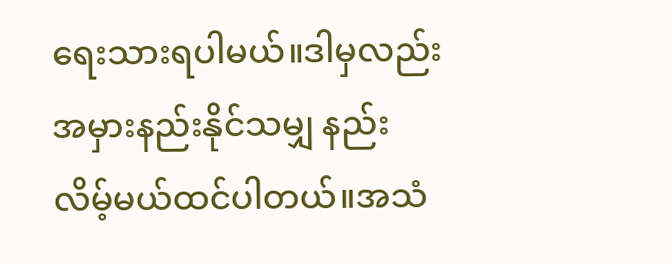ရေးသားရပါမယ်။ဒါမှလည်း အမှားနည်းနိုင်သမျှ နည်း လိမ့်မယ်ထင်ပါတယ်။အသံ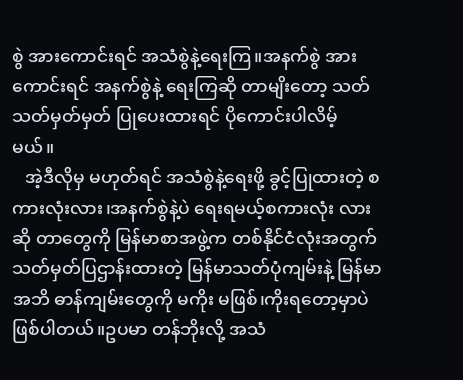စွဲ အားကောင်းရင် အသံစွဲနဲ့ရေးကြ။အနက်စွဲ အားကောင်းရင် အနက်စွဲနဲ့ ရေးကြဆို တာမျိးတော့ သတ်သတ်မှတ်မှတ် ပြုပေးထားရင် ပိုကောင်းပါလိမ့် မယ်။
   အဲ့ဒီလိုမှ မဟုတ်ရင် အသံစွဲနဲ့ရေးဖို့ ခွင့်ပြုထားတဲ့ စကားလုံးလား၊အနက်စွဲနဲ့ပဲ ရေးရမယ့်စကားလုံး လားဆို တာတွေကို မြန်မာစာအဖွဲ့က တစ်နိုင်ငံလုံးအတွက် သတ်မှတ်ပြဌာန်းထားတဲ့ မြန်မာသတ်ပုံကျမ်းနဲ့ မြန်မာအဘိ ဓာန်ကျမ်းတွေကို မကိုး မဖြစ်၊ကိုးရတော့မှာပဲ ဖြစ်ပါတယ်။ဥပမာ တန်ဘိုးလို့ အသံ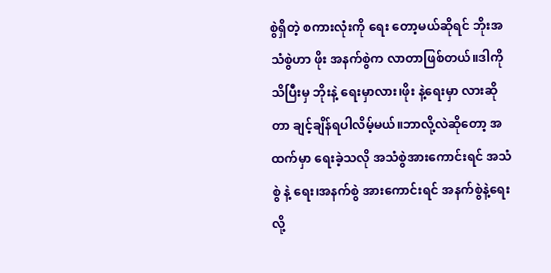စွဲရှိတဲ့ စကားလုံးကို ရေး တော့မယ်ဆိုရင် ဘိုးအသံစွဲဟာ ဖိုး အနက်စွဲက လာတာဖြစ်တယ်။ဒါကို သိပြီးမှ ဘိုးနဲ့ ရေးမှာလား၊ဖိုး နဲ့ရေးမှာ လားဆိုတာ ချင့်ချိန်ရပါလိမ့်မယ်။ဘာလို့လဲဆိုတော့ အထက်မှာ ရေးခဲ့သလို အသံစွဲအားကောင်းရင် အသံစွဲ နဲ့ ရေး၊အနက်စွဲ အားကောင်းရင် အနက်စွဲနဲ့ရေးလို့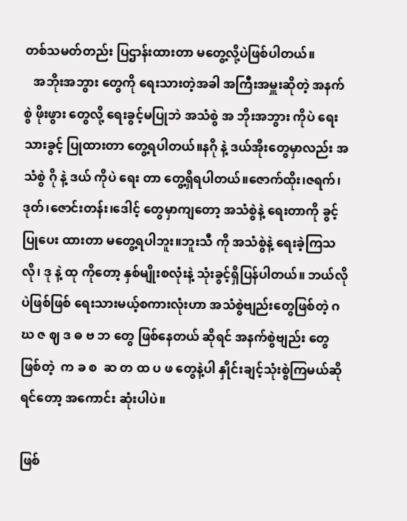တစ်သမတ်တည်း ပြဌာန်းထားတာ မတွေ့လို့ပဲဖြစ်ပါတယ်။
   အဘိုးအဘွား တွေကို ရေးသားတဲ့အခါ အကြီးအမှူးဆိုတဲ့ အနက်စွဲ ဖိုးဖွား တွေလို့ ရေးခွင့်မပြုဘဲ အသံစွဲ အ ဘိုးအဘွား ကိုပဲ ရေးသားခွင့် ပြုထားတာ တွေ့ရပါတယ်။နဂို နဲ့ ဒယ်အိုးတွေမှာလည်း အသံစွဲ ဂို နဲ့ ဒယ် ကိုပဲ ရေး တာ တွေ့ရှိရပါတယ်။ဇောက်ထိုး၊ဇရက်၊ဒုတ်၊ဇောင်းတန်း၊ဒေါင့် တွေမှာကျတော့ အသံစွဲနဲ့ ရေးတာကို ခွင့်ပြုပေး ထားတာ မတွေ့ရပါဘူး။ဘူးသီ ကို အသံစွဲနဲ့ ရေးခဲ့ကြသလို၊ ဒု နဲ့ ထု ကိုတော့ နှစ်မျိုးစလုံးနဲ့ သုံးခွင့်ရှိပြန်ပါတယ်။ ဘယ်လိုပဲဖြစ်ဖြစ် ရေးသားမယ့်စကားလုံးဟာ အသံစွဲဗျည်းတွေဖြစ်တဲ့ ဂ ဃ ဇ ဈ ဒ ဓ ဗ ဘ တွေ ဖြစ်နေတယ် ဆိုရင် အနက်စွဲဗျည်း တွေဖြစ်တဲ့  က ခ စ  ဆ တ ထ ပ ဖ တွေနဲ့ပါ နှိုင်းချင့်သုံးစွဲကြမယ်ဆိုရင်တော့ အကောင်း ဆုံးပါပဲ။

ဖြစ်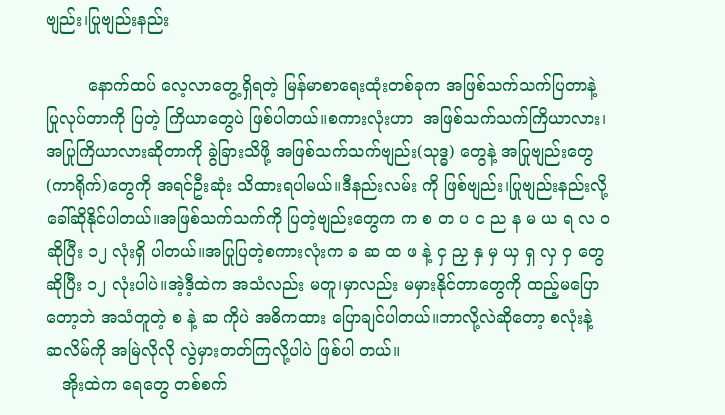ဗျည်း၊ပြုဗျည်းနည်း

        နောက်ထပ် လေ့လာတွေ့ရှိရတဲ့ မြန်မာစာရေးထုံးတစ်ခုက အဖြစ်သက်သက်ပြတာနဲ့ ပြုလုပ်တာကို ပြတဲ့ ကြိယာတွေပဲ ဖြစ်ပါတယ်။စကားလုံးဟာ  အဖြစ်သက်သက်ကြိယာလား၊အပြုကြိယာလားဆိုတာကို ခွဲခြားသိဖို့ အဖြစ်သက်သက်ဗျည်း(သုဒ္ဓ) တွေနဲ့ အပြုဗျည်းတွေ(ကာရိုက်)တွေကို အရင်ဦးဆုံး သိထားရပါမယ်။ဒီနည်းလမ်း ကို ဖြစ်ဗျည်း၊ပြုဗျည်းနည်းလို့ ခေါ်ဆိုနိုင်ပါတယ်။အဖြစ်သက်သက်ကို ပြတဲ့ဗျည်းတွေက က စ တ ပ င ည န မ ယ ရ လ ဝ ဆိုပြီး ၁၂ လုံးရှိ ပါတယ်။အပြုပြတဲ့စကားလုံးက ခ ဆ ထ ဖ နဲ့ ငှ ညှ နှ မှ ယှ ရှ လှ ဝှ တွေဆိုပြီး ၁၂ လုံးပါပဲ။အဲ့ဒီ့ထဲက အသံလည်း မတူ၊မှာလည်း မမှားနိုင်တာတွေကို ထည့်မပြောတော့ဘဲ အသံတူတဲ့ စ နဲ့ ဆ ကိုပဲ အဓိကထား ပြောချင်ပါတယ်။ဘာလို့လဲဆိုတော့ စလုံးနဲ့ ဆလိမ်ကို အမြဲလိုလို လွဲမှားတတ်ကြလို့ပါပဲ ဖြစ်ပါ တယ်။
   အိုးထဲက ရေတွေ တစ်စက်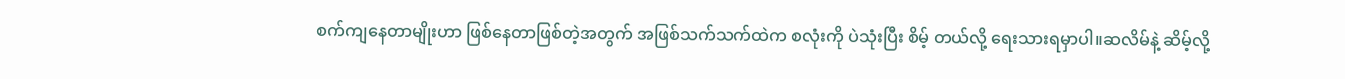စက်ကျနေတာမျိုးဟာ ဖြစ်နေတာဖြစ်တဲ့အတွက် အဖြစ်သက်သက်ထဲက စလုံးကို ပဲသုံးပြီး စိမ့် တယ်လို့ ရေးသားရမှာပါ။ဆလိမ်နဲ့ ဆိမ့်လို့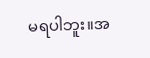မရပါဘူး။အ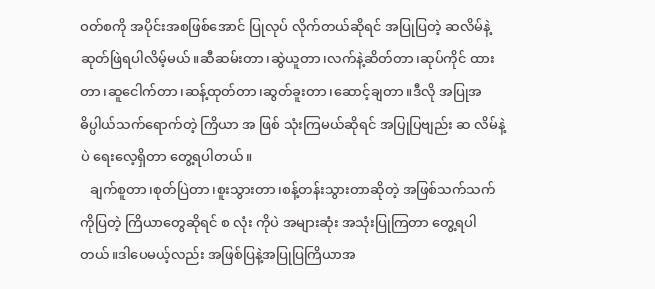ဝတ်စကို အပိုင်းအစဖြစ်အောင် ပြုလုပ် လိုက်တယ်ဆိုရင် အပြုပြတဲ့ ဆလိမ်နဲ့ ဆုတ်ဖြဲရပါလိမ့်မယ်။ဆီဆမ်းတာ၊ဆွဲယူတာ၊လက်နဲ့ဆိတ်တာ၊ဆုပ်ကိုင် ထားတာ၊ဆူငေါက်တာ၊ဆန့်ထုတ်တာ၊ဆွတ်ခူးတာ၊ဆောင့်ချတာ။ဒီလို အပြုအဓိပ္ပါယ်သက်ရောက်တဲ့ ကြိယာ အ ဖြစ် သုံးကြမယ်ဆိုရင် အပြုပြဗျည်း ဆ လိမ်နဲ့ပဲ ရေးလေ့ရှိတာ တွေ့ရပါတယ်။
   ချက်စူတာ၊စုတ်ပြဲတာ၊စူးသွားတာ၊စန့်တန်းသွားတာဆိုတဲ့ အဖြစ်သက်သက်ကိုပြတဲ့ ကြိယာတွေဆိုရင် စ လုံး ကိုပဲ အများဆုံး အသုံးပြုကြတာ တွေ့ရပါတယ်။ဒါပေမယ့်လည်း အဖြစ်ပြနဲ့အပြုပြကြိယာအ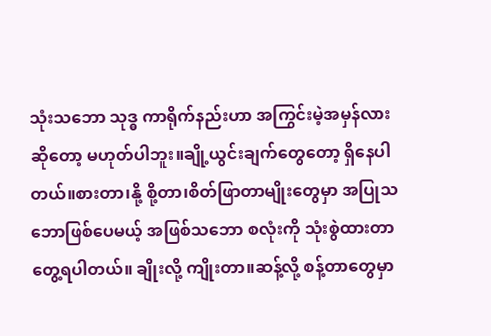သုံးသဘော သုဒ္ဓ ကာရိုက်နည်းဟာ အကြွင်းမဲ့အမှန်လားဆိုတော့ မဟုတ်ပါဘူး။ချို့ယွင်းချက်တွေတော့ ရှိနေပါတယ်။စားတာ၊နို့ စို့တာ၊စိတ်ဖြာတာမျိုးတွေမှာ အပြုသဘောဖြစ်ပေမယ့် အဖြစ်သဘော စလုံးကို သုံးစွဲထားတာ တွေ့ရပါတယ်။ ချိုးလို့ ကျိုးတာ။ဆန့်လို့ စန့်တာတွေမှာ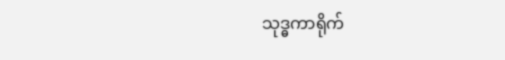သုဒ္ဓကာရိုက်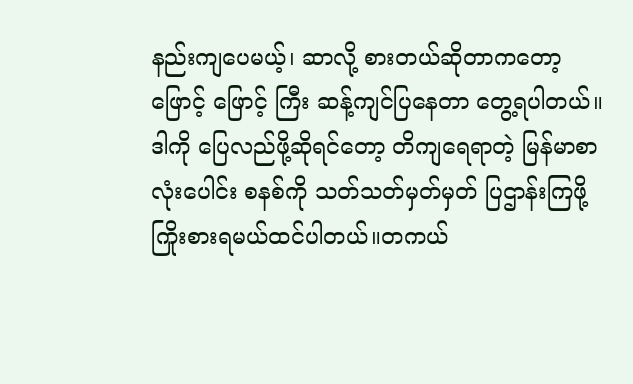နည်းကျပေမယ့်၊ ဆာလို့ စားတယ်ဆိုတာကတော့ ဖြောင့် ဖြောင့် ကြီး ဆန့်ကျင်ပြနေတာ တွေ့ရပါတယ်။ဒါကို ပြေလည်ဖို့ဆိုရင်တော့ တိကျရေရာတဲ့ မြန်မာစာလုံးပေါင်း စနစ်ကို သတ်သတ်မှတ်မှတ် ပြဌာန်းကြဖို့ ကြိုးစားရမယ်ထင်ပါတယ်။တကယ်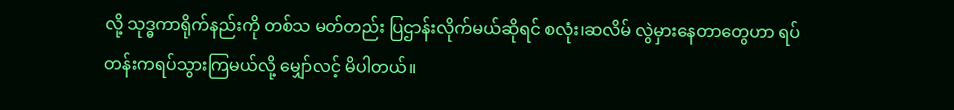လို့ သုဒ္ဓကာရိုက်နည်းကို တစ်သ မတ်တည်း ပြဌာန်းလိုက်မယ်ဆိုရင် စလုံး၊ဆလိမ် လွဲမှားနေတာတွေဟာ ရပ်တန်းကရပ်သွားကြမယ်လို့ မျှော်လင့် မိပါတယ်။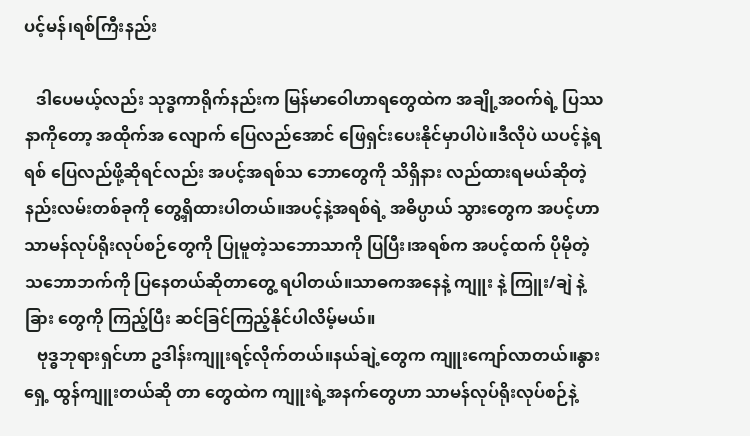ပင့်မန်၊ရစ်ကြီးနည်း

   ဒါပေမယ့်လည်း သုဒ္ဓကာရိုက်နည်းက မြန်မာဝေါဟာရတွေထဲက အချို့အဝက်ရဲ့ ပြဿနာကိုတော့ အထိုက်အ လျောက် ပြေလည်အောင် ဖြေရှင်းပေးနိုင်မှာပါပဲ။ဒီလိုပဲ ယပင့်နဲ့ရရစ် ပြေလည်ဖို့ဆိုရင်လည်း အပင့်အရစ်သ ဘောတွေကို သိရှိနား လည်ထားရမယ်ဆိုတဲ့ နည်းလမ်းတစ်ခုကို တွေ့ရှိထားပါတယ်။အပင့်နဲ့အရစ်ရဲ့ အဓိပ္ပာယ် သွားတွေက အပင့်ဟာ သာမန်လုပ်ရိုးလုပ်စဉ်တွေကို ပြုမူတဲ့သဘောသာကို ပြပြီး၊အရစ်က အပင့်ထက် ပိုမိုတဲ့ သဘောဘက်ကို ပြနေတယ်ဆိုတာတွေ့ ရပါတယ်။သာဓကအနေနဲ့ ကျူး နဲ့ ကြူး/ချဲ နဲ့ ခြား တွေကို ကြည့်ပြီး ဆင်ခြင်ကြည့်နိုင်ပါလိမ့်မယ်။
   ဗုဒ္ဓဘုရားရှင်ဟာ ဥဒါန်းကျူးရင့်လိုက်တယ်။နယ်ချဲ့တွေက ကျူးကျော်လာတယ်။နွားရှေ့ ထွန်ကျူးတယ်ဆို တာ တွေထဲက ကျူးရဲ့အနက်တွေဟာ သာမန်လုပ်ရိုးလုပ်စဉ်နဲ့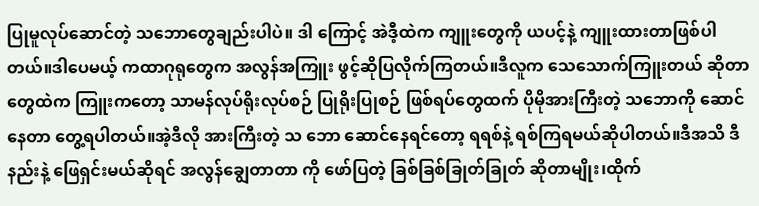ပြုမူလုပ်ဆောင်တဲ့ သဘောတွေချည်းပါပဲ။ ဒါ ကြောင့် အဲဒီ့ထဲက ကျူးတွေကို ယပင့်နဲ့ ကျူးထားတာဖြစ်ပါတယ်။ဒါပေမယ့် ကထာဂုရုတွေက အလွန်အကြူး ဖွင့်ဆိုပြလိုက်ကြတယ်။ဒီလူက သေသောက်ကြူးတယ် ဆိုတာတွေထဲက ကြူးကတော့ သာမန်လုပ်ရိုးလုပ်စဉ် ပြုရိုးပြုစဉ် ဖြစ်ရပ်တွေထက် ပိုမိုအားကြီးတဲ့ သဘောကို ဆောင်နေတာ တွေ့ရပါတယ်။အဲ့ဒီလို အားကြီးတဲ့ သ ဘော ဆောင်နေရင်တော့ ရရစ်နဲ့ ရစ်ကြရမယ်ဆိုပါတယ်။ဒီအသိ ဒီနည်းနဲ့ ဖြေရှင်းမယ်ဆိုရင် အလွန်ချွေတာတာ ကို ဖော်ပြတဲ့ ခြစ်ခြစ်ခြုတ်ခြုတ် ဆိုတာမျိုး၊ထိုက်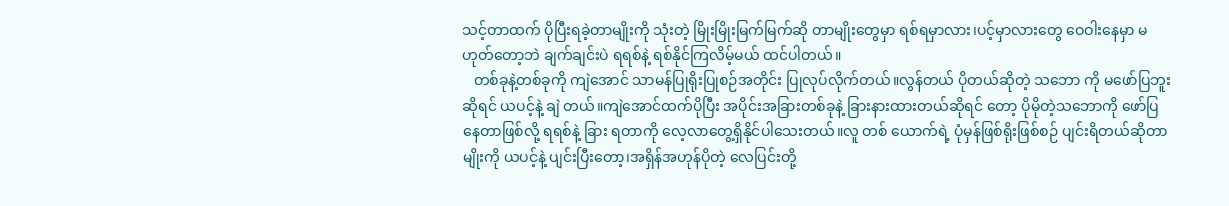သင့်တာထက် ပိုပြီးရခဲ့တာမျိုးကို သုံးတဲ့ မြိုးမြိုးမြက်မြက်ဆို တာမျိုးတွေမှာ ရစ်ရမှာလား၊ပင့်မှာလားတွေ ဝေဝါးနေမှာ မဟုတ်တော့ဘဲ ချက်ချင်းပဲ ရရစ်နဲ့ ရစ်နိုင်ကြလိမ့်မယ် ထင်ပါတယ်။
   တစ်ခုနဲ့တစ်ခုကို ကျဲအောင် သာမန်ပြုရိုးပြုစဉ်အတိုင်း ပြုလုပ်လိုက်တယ်။လွန်တယ် ပိုတယ်ဆိုတဲ့ သဘော ကို မဖော်ပြဘူးဆိုရင် ယပင့်နဲ့ ချဲ တယ်။ကျဲအောင်ထက်ပိုပြီး အပိုင်းအခြားတစ်ခုနဲ့ ခြားနားထားတယ်ဆိုရင် တော့ ပိုမိုတဲ့သဘောကို ဖော်ပြနေတာဖြစ်လို့ ရရစ်နဲ့ ခြား ရတာကို လေ့လာတွေ့ရှိနိုင်ပါသေးတယ်။လူ တစ် ယောက်ရဲ့ ပုံမှန်ဖြစ်ရိုးဖြစ်စဉ် ပျင်းရိတယ်ဆိုတာမျိုးကို ယပင့်နဲ့ ပျင်းပြီးတော့၊အရှိန်အဟုန်ပိုတဲ့ လေပြင်းတို့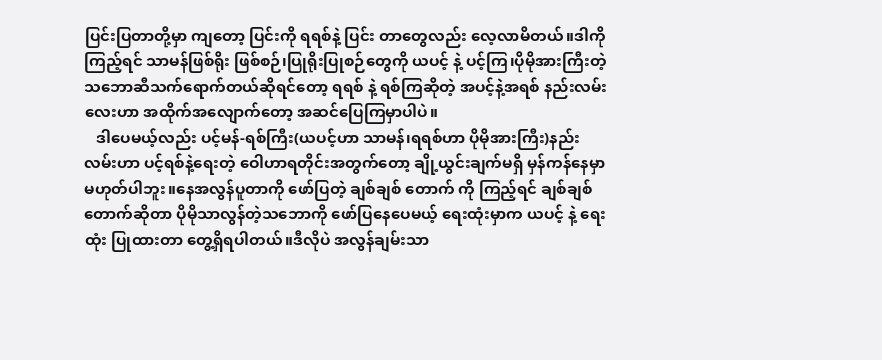ပြင်းပြတာတို့မှာ ကျတော့ ပြင်းကို ရရစ်နဲ့ ပြင်း တာတွေလည်း လေ့လာမိတယ်။ဒါကို ကြည့်ရင် သာမန်ဖြစ်ရိုး ဖြစ်စဉ်၊ပြုရိုးပြုစဉ်တွေကို ယပင့် နဲ့ ပင့်ကြ၊ပိုမိုအားကြီးတဲ့သဘောဆီသက်ရောက်တယ်ဆိုရင်တော့ ရရစ် နဲ့ ရစ်ကြဆိုတဲ့ အပင့်နဲ့အရစ် နည်းလမ်းလေးဟာ အထိုက်အလျောက်တော့ အဆင်ပြေကြမှာပါပဲ။
   ဒါပေမယ့်လည်း ပင့်မန်-ရစ်ကြီး(ယပင့်ဟာ သာမန်၊ရရစ်ဟာ ပိုမိုအားကြီး)နည်းလမ်းဟာ ပင့်ရစ်နဲ့ရေးတဲ့ ဝေါဟာရတိုင်းအတွက်တော့ ချို့ယွင်းချက်မရှိ မှန်ကန်နေမှာ မဟုတ်ပါဘူး။နေအလွန်ပူတာကို ဖော်ပြတဲ့ ချစ်ချစ် တောက် ကို ကြည့်ရင် ချစ်ချစ်တောက်ဆိုတာ ပိုမိုသာလွန်တဲ့သဘောကို ဖော်ပြနေပေမယ့် ရေးထုံးမှာက ယပင့် နဲ့ ရေးထုံး ပြုထားတာ တွေ့ရှိရပါတယ်။ဒီလိုပဲ အလွန်ချမ်းသာ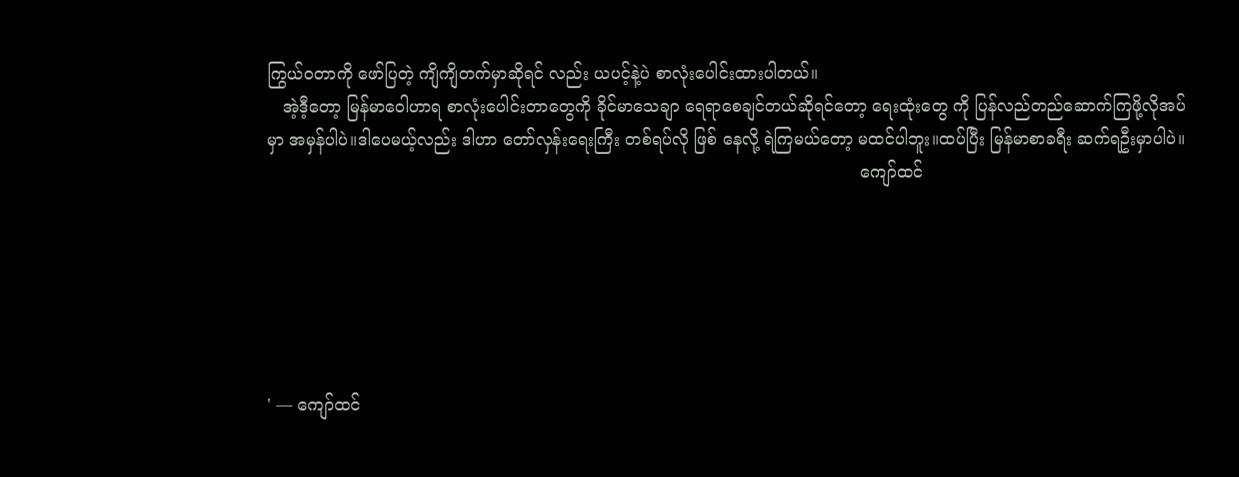ကြွယ်ဝတာကို ဖော်ပြတဲ့ ကျိကျိတက်မှာဆိုရင် လည်း ယပင့်နဲ့ပဲ စာလုံးပေါင်းထားပါတယ်။
   အဲ့ဒီ့တော့ မြန်မာဝေါဟာရ စာလုံးပေါင်းတာတွေကို ခိုင်မာသေချာ ရေရာစေချင်တယ်ဆိုရင်တော့ ရေးထုံးတွေ ကို ပြန်လည်တည်ဆောက်ကြဖို့လိုအပ်မှာ အမှန်ပါပဲ။ဒါပေမယ့်လည်း ဒါဟာ တော်လှန်းရေးကြီး တစ်ရပ်လို ဖြစ် နေလို့ ရဲကြမယ်တော့ မထင်ပါဘူး။ထပ်ပြီး မြန်မာစာခရီး ဆက်ရဦးမှာပါပဲ။
                                                                                                                  ကျော်ထင်






' — ကျော်ထင်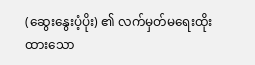(ဆွေးနွေးပံ့ပိုး) ၏ လက်မှတ်မရေးထိုးထားသော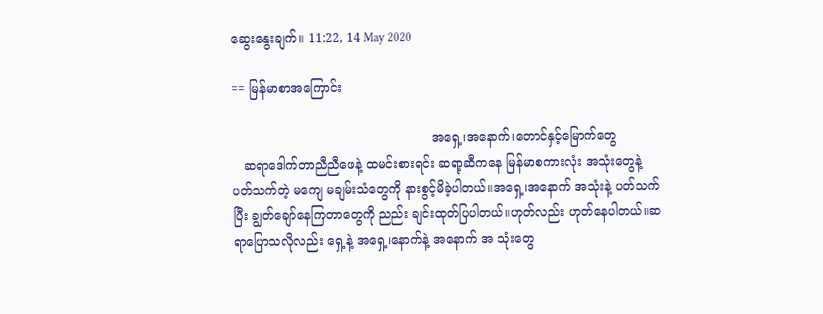ဆွေးနွေးချက်။ 11:22, 14 May 2020

== မြန်မာစာအကြောင်း

                                                   အရှေ့၊အနောက်၊တောင်နှင့်မြောက်တွေ
   ဆရာဒေါက်တာညီညီဖေနဲ့ ထမင်းစားရင်း ဆရာ့ဆီကနေ မြန်မာစကားလုံး အသုံးတွေနဲ့ ပတ်သက်တဲ့ မကျေ မချမ်းသံတွေကို နားစွင့်မိခဲ့ပါတယ်။အရှေ့၊အနောက် အသုံးနဲ့ ပတ်သက်ပြီး ချွတ်ချော်နေကြတာတွေကို ညည်း ချင်းထုတ်ပြပါတယ်။ဟုတ်လည်း ဟုတ်နေပါတယ်။ဆရာပြောသလိုလည်း ရှေ့နဲ့ အရှေ့၊နောက်နဲ့ အနောက် အ သုံးတွေ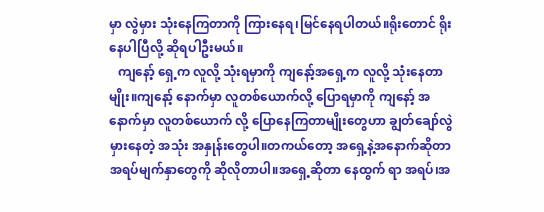မှာ လွဲမှား သုံးနေကြတာကို ကြားနေရ၊မြင်နေရပါတယ်။ရိုးတောင် ရိုးနေပါပြီလို့ ဆိုရပါဦးမယ်။
   ကျနော့် ရှေ့က လူလို့ သုံးရမှာကို ကျနော့်အရှေ့က လူလို့ သုံးနေတာမျိုး။ကျနော့် နောက်မှာ လူတစ်ယောက်လို့ ပြောရမှာကို ကျနော့် အနောက်မှာ လူတစ်ယောက် လို့ ပြောနေကြတာမျိုးတွေဟာ ချွတ်ချော်လွဲမှားနေတဲ့ အသုံး အနှုန်းတွေပါ။တကယ်တော့ အရှေ့နဲ့အနောက်ဆိုတာ အရပ်မျက်နှာတွေကို ဆိုလိုတာပါ။အရှေ့ဆိုတာ နေထွက် ရာ အရပ်၊အ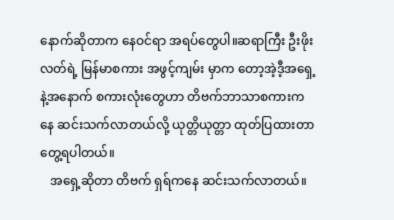နောက်ဆိုတာက နေဝင်ရာ အရပ်တွေပါ။ဆရာကြီး ဦးဖိုးလတ်ရဲ့ မြန်မာစကား အဖွင့်ကျမ်း မှာက တော့အဲ့ဒီ့အရှေ့နဲ့အနောက် စကားလုံးတွေဟာ တိဗက်ဘာသာစကားကနေ ဆင်းသက်လာတယ်လို့ ယုတ္တိယုတ္တာ ထုတ်ပြထားတာ တွေ့ရပါတယ်။
   အရှေ့ဆိုတာ တိဗက် ရှရ်ကနေ ဆင်းသက်လာတယ်။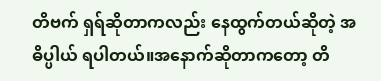တိဗက် ရှရ်ဆိုတာကလည်း နေထွက်တယ်ဆိုတဲ့ အဓိပ္ပါယ် ရပါတယ်။အနောက်ဆိုတာကတော့ တိ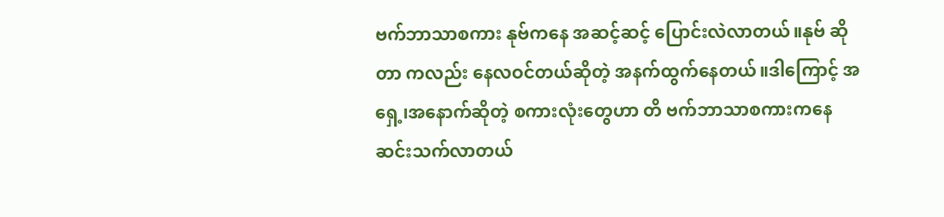ဗက်ဘာသာစကား နုဗ်ကနေ အဆင့်ဆင့် ပြောင်းလဲလာတယ်။နုဗ် ဆိုတာ ကလည်း နေလဝင်တယ်ဆိုတဲ့ အနက်ထွက်နေတယ်။ဒါကြောင့် အရှေ့၊အနောက်ဆိုတဲ့ စကားလုံးတွေဟာ တိ ဗက်ဘာသာစကားကနေ ဆင်းသက်လာတယ်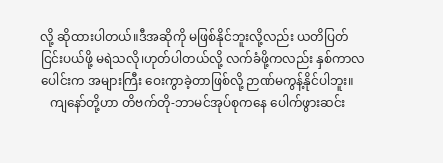လို့ ဆိုထားပါတယ်။ဒီအဆိုကို မဖြစ်နိုင်ဘူးလို့လည်း ယတိပြတ် ငြင်းပယ်ဖို့ မရဲသလို၊ဟုတ်ပါတယ်လို့ လက်ခံဖို့ကလည်း နှစ်ကာလပေါင်းက အများကြီး ဝေးကွာခဲ့တာဖြစ်လို့ ဉာဏ်မကွန့်နိုင်ပါဘူး။
   ကျနော်တို့ဟာ တိဗက်တို-ဘာမင်အုပ်စုကနေ ပေါက်ဖွားဆင်း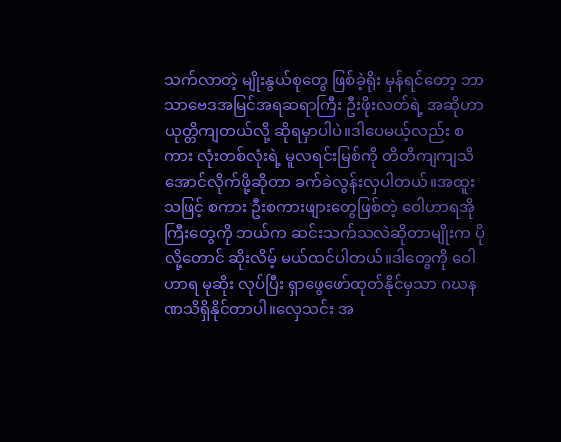သက်လာတဲ့ မျိုးနွယ်စုတွေ ဖြစ်ခဲ့ရိုး မှန်ရင်တော့ ဘာသာဗေဒအမြင်အရဆရာကြီး ဦးဖိုးလတ်ရဲ့ အဆိုဟာ ယုတ္တိကျတယ်လို့ ဆိုရမှာပါပဲ။ဒါပေမယ့်လည်း စကား လုံးတစ်လုံးရဲ့ မူလရင်းမြစ်ကို တိတိကျကျသိအောင်လိုက်ဖို့ဆိုတာ ခက်ခဲလွန်းလှပါတယ်။အထူးသဖြင့် စကား ဦးစကားဖျားတွေဖြစ်တဲ့ ဝေါဟာရအိုကြီးတွေကို ဘယ်က ဆင်းသက်သလဲဆိုတာမျိုးက ပိုလို့တောင် ဆိုးလိမ့် မယ်ထင်ပါတယ်။ဒါတွေကို ဝေါဟာရ မုဆိုး လုပ်ပြီး ရှာဖွေဖော်ထုတ်နိုင်မှသာ ဂဃနဏသိရှိနိုင်တာပါ။လှေသင်း အ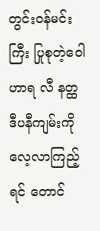တွင်းဝန်မင်းကြီး ပြုစုတဲ့ဝေါဟာရ လီ နတ္ထ ဒီပနီကျမ်းကို လေ့လာကြည့်ရင် တောင်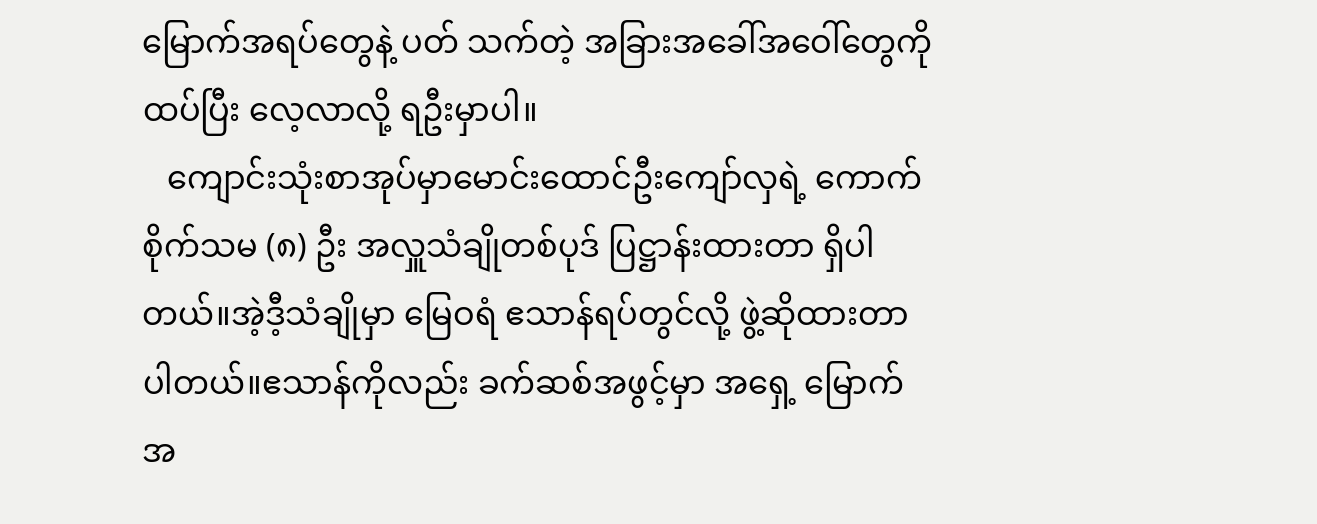မြောက်အရပ်တွေနဲ့ ပတ် သက်တဲ့ အခြားအခေါ်အဝေါ်တွေကို ထပ်ပြီး လေ့လာလို့ ရဦးမှာပါ။
   ကျောင်းသုံးစာအုပ်မှာမောင်းထောင်ဦးကျော်လှရဲ့ ကောက်စိုက်သမ (၈) ဦး အလှူသံချိုတစ်ပုဒ် ပြဋ္ဌာန်းထားတာ ရှိပါတယ်။အဲ့ဒီ့သံချိုမှာ မြေဝရံ ဧသာန်ရပ်တွင်လို့ ဖွဲ့ဆိုထားတာပါတယ်။ဧသာန်ကိုလည်း ခက်ဆစ်အဖွင့်မှာ အရှေ့ မြောက်အ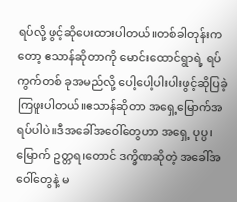ရပ်လို့ ဖွင့်ဆိုပေးထားပါတယ်။တစ်ခါတုန်းကတော့ ဧသာန်ဆိုတာကို မောင်းထောင်ရွာရဲ့ ရပ်ကွက်တစ် ခုအမည်လို့ ပေါ့ပေါ့ပါးပါးဖွင့်ဆိုပြခဲ့ကြဖူးပါတယ်။ဧသာန်ဆိုတာ အရှေ့မြောက်အရပ်ပါပဲ။ဒီအခေါ်အဝေါ်တွေဟာ အရှေ့ ပုပ္ပ၊မြောက် ဥတ္တရ၊တောင် ဒက္ခိဏဆိုတဲ့ အခေါ်အဝေါ်တွေနဲ့ မ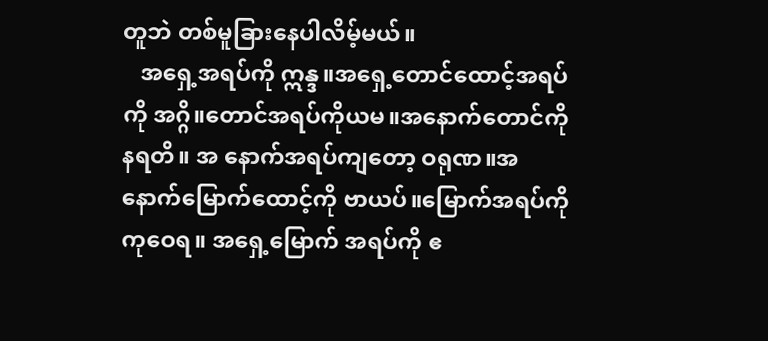တူဘဲ တစ်မူခြားနေပါလိမ့်မယ်။
   အရှေ့အရပ်ကို ဣန္ဒ။အရှေ့တောင်ထောင့်အရပ်ကို အဂ္ဂိ။တောင်အရပ်ကိုယမ။အနောက်တောင်ကို နရတိ။ အ နောက်အရပ်ကျတော့ ဝရုဏ။အနောက်မြောက်ထောင့်ကို ဗာယပ်။မြောက်အရပ်ကို ကုဝေရ။ အရှေ့မြောက် အရပ်ကို ဧ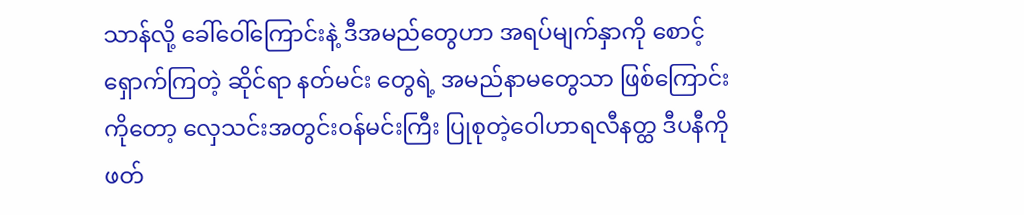သာန်လို့ ခေါ်ဝေါ်ကြောင်းနဲ့ ဒီအမည်တွေဟာ အရပ်မျက်နှာကို စောင့်ရှောက်ကြတဲ့ ဆိုင်ရာ နတ်မင်း တွေရဲ့ အမည်နာမတွေသာ ဖြစ်ကြောင်းကိုတော့ လှေသင်းအတွင်းဝန်မင်းကြီး ပြုစုတဲ့ဝေါဟာရလီနတ္ထ ဒီပနီကို ဖတ်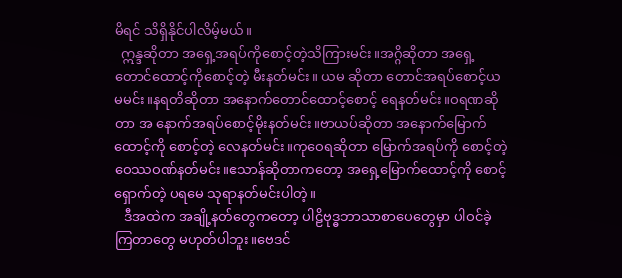မိရင် သိရှိနိုင်ပါလိမ့်မယ်။
  ဣန္ဒဆိုတာ အရှေ့အရပ်ကိုစောင့်တဲ့သိကြားမင်း။အဂ္ဂိဆိုတာ အရှေ့တောင်ထောင့်ကိုစောင့်တဲ့ မီးနတ်မင်း။ ယမ ဆိုတာ တောင်အရပ်စောင့်ယမမင်း။နရတိဆိုတာ အနောက်တောင်ထောင့်စောင့် ရေနတ်မင်း။ဝရဏဆိုတာ အ နောက်အရပ်စောင့်မိုးနတ်မင်း။ဗာယပ်ဆိုတာ အနောက်မြောက်ထောင့်ကို စောင့်တဲ့ လေနတ်မင်း။ကုဝေရဆိုတာ မြောက်အရပ်ကို စောင့်တဲ့ ဝေဿဝဏ်နတ်မင်း။ဧသာန်ဆိုတာကတော့ အရှေ့မြောက်ထောင့်ကို စောင့်ရှောက်တဲ့ ပရမေ သုရာနတ်မင်းပါတဲ့။
   ဒီအထဲက အချို့နတ်တွေကတော့ ပါဠိဗုဒ္ဓဘာသာစာပေတွေမှာ ပါဝင်ခဲ့ကြတာတွေ မဟုတ်ပါဘူး။ဗေဒင်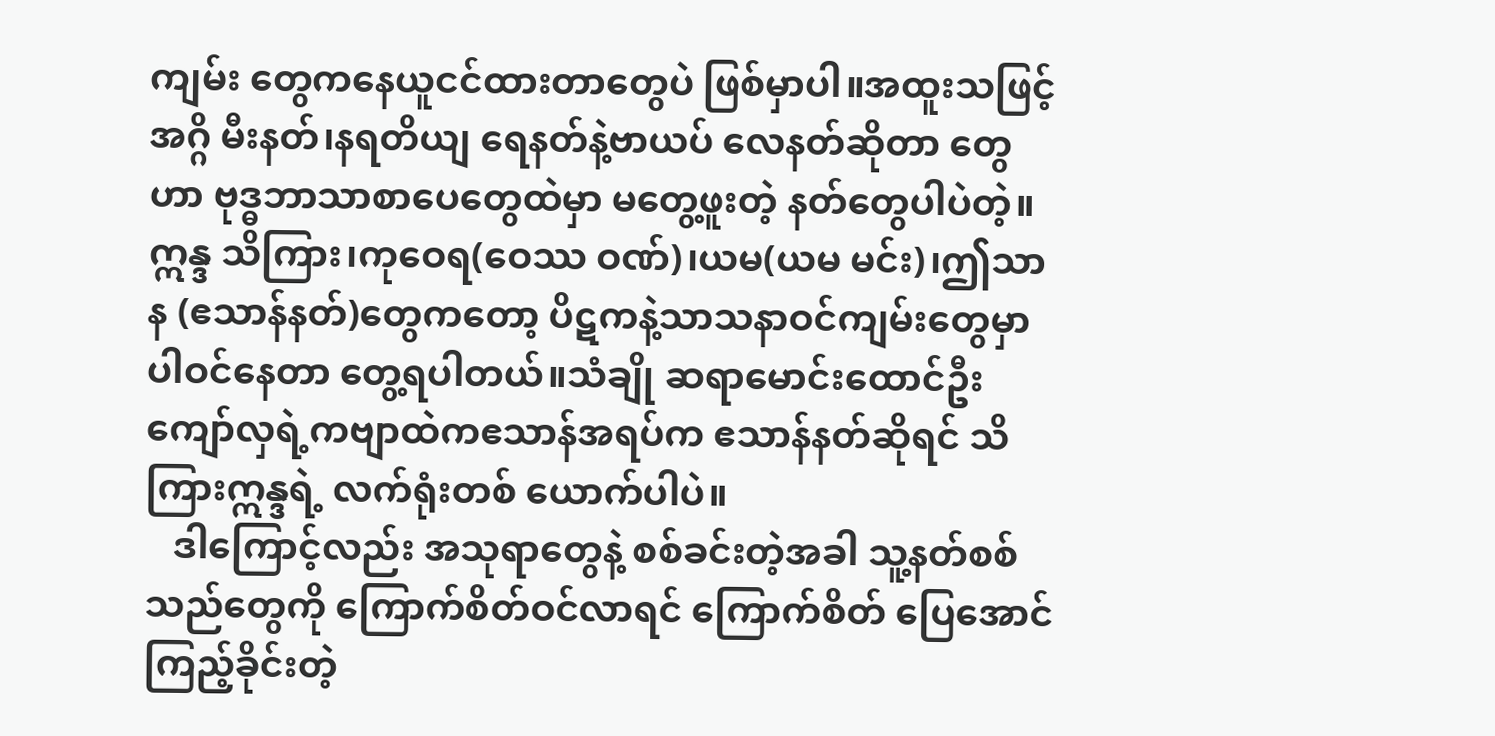ကျမ်း တွေကနေယူငင်ထားတာတွေပဲ ဖြစ်မှာပါ။အထူးသဖြင့်အဂ္ဂိ မီးနတ်၊နရတိယျ ရေနတ်နဲ့ဗာယပ် လေနတ်ဆိုတာ တွေဟာ ဗုဒ္ဓဘာသာစာပေတွေထဲမှာ မတွေ့ဖူးတဲ့ နတ်တွေပါပဲတဲ့။ဣန္ဒ သိကြား၊ကုဝေရ(ဝေဿ ဝဏ်)၊ယမ(ယမ မင်း)၊ဤသာန (ဧသာန်နတ်)တွေကတော့ ပိဋကနဲ့သာသနာဝင်ကျမ်းတွေမှာ ပါဝင်နေတာ တွေ့ရပါတယ်။သံချို ဆရာမောင်းထောင်ဦးကျော်လှရဲ့ကဗျာထဲကဧသာန်အရပ်က ဧသာန်နတ်ဆိုရင် သိကြားဣန္ဒရဲ့ လက်ရုံးတစ် ယောက်ပါပဲ။
   ဒါကြောင့်လည်း အသုရာတွေနဲ့ စစ်ခင်းတဲ့အခါ သူ့နတ်စစ်သည်တွေကို ကြောက်စိတ်ဝင်လာရင် ကြောက်စိတ် ပြေအောင် ကြည့်ခိုင်းတဲ့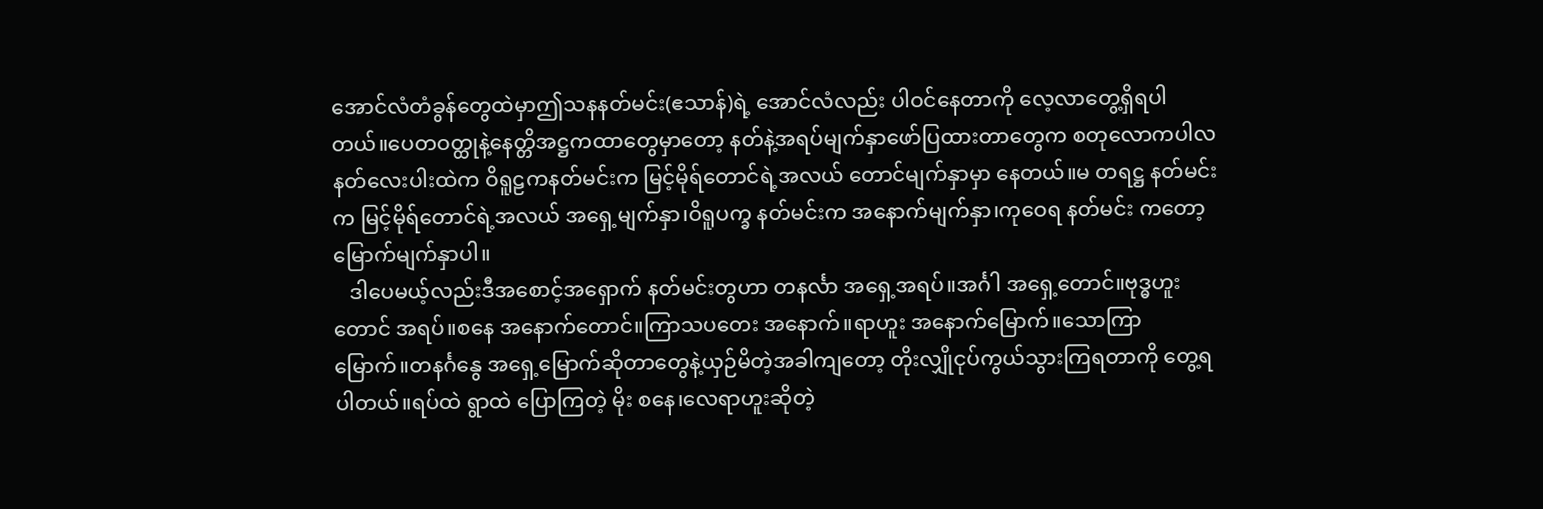အောင်လံတံခွန်တွေထဲမှာဤသနနတ်မင်း(ဧသာန်)ရဲ့ အောင်လံလည်း ပါဝင်နေတာကို လေ့လာတွေ့ရှိရပါတယ်။ပေတဝတ္ထုနဲ့နေတ္တိအဋ္ဌကထာတွေမှာတော့ နတ်နဲ့အရပ်မျက်နှာဖော်ပြထားတာတွေက စတုလောကပါလ နတ်လေးပါးထဲက ဝိရူဠကနတ်မင်းက မြင့်မိုရ်တောင်ရဲ့အလယ် တောင်မျက်နှာမှာ နေတယ်။မ တရဋ္ဌ နတ်မင်းက မြင့်မိုရ်တောင်ရဲ့အလယ် အရှေ့မျက်နှာ၊ဝိရူပက္ခ နတ်မင်းက အနောက်မျက်နှာ၊ကုဝေရ နတ်မင်း ကတော့ မြောက်မျက်နှာပါ။
   ဒါပေမယ့်လည်းဒီအစောင့်အရှောက် နတ်မင်းတွဟာ တနင်္လာ အရှေ့အရပ်။အင်္ဂါ အရှေ့တောင်။ဗုဒ္ဓဟူး တောင် အရပ်။စနေ အနောက်တောင်။ကြာသပတေး အနောက်။ရာဟူး အနောက်မြောက်။သောကြာ မြောက်။တနင်္ဂနွေ အရှေ့မြောက်ဆိုတာတွေနဲ့ယှဉ်မိတဲ့အခါကျတော့ တိုးလျှိုငုပ်ကွယ်သွားကြရတာကို တွေ့ရပါတယ်။ရပ်ထဲ ရွာထဲ ပြောကြတဲ့ မိုး စနေ၊လေရာဟူးဆိုတဲ့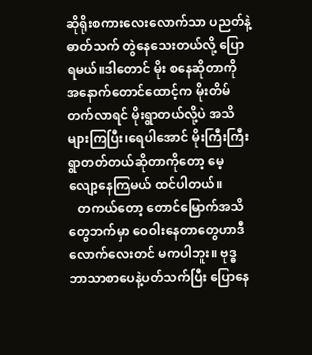ဆိုရိုးစကားလေးလောက်သာ ပညတ်နဲ့ ဓာတ်သက် တွဲနေသေးတယ်လို့ ပြောရမယ်။ဒါတောင် မိုး စနေဆိုတာကို အနောက်တောင်ထောင့်က မိုးတိမ်တက်လာရင် မိုးရွာတယ်လို့ပဲ အသိ များကြပြီး၊ရေပါအောင် မိုးကြီးကြီး ရွာတတ်တယ်ဆိုတာကိုတော့ မေ့လျော့နေကြမယ် ထင်ပါတယ်။
   တကယ်တော့ တောင်မြောက်အသိတွေဘက်မှာ ဝေဝါးနေတာတွေဟာဒီလောက်လေးတင် မကပါဘူး။ ဗုဒ္ဓ ဘာသာစာပေနဲ့ပတ်သက်ပြီး ပြောနေ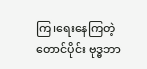ကြ၊ရေးနေကြတဲ့ တောင်ပိုင်း ဗုဒ္ဓဘာ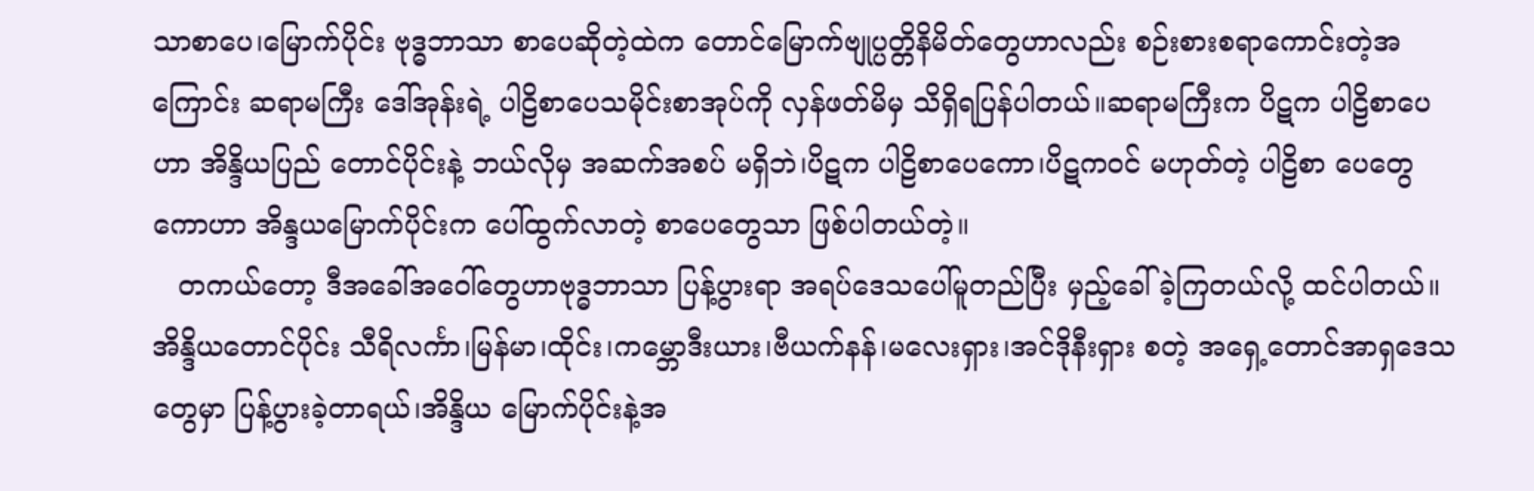သာစာပေ၊မြောက်ပိုင်း ဗုဒ္ဓဘာသာ စာပေဆိုတဲ့ထဲက တောင်မြောက်ဗျုပ္ပတ္တိနိမိတ်တွေဟာလည်း စဉ်းစားစရာကောင်းတဲ့အကြောင်း ဆရာမကြီး ဒေါ်အုန်းရဲ့ ပါဠိစာပေသမိုင်းစာအုပ်ကို လှန်ဖတ်မိမှ သိရှိရပြန်ပါတယ်။ဆရာမကြီးက ပိဋက ပါဠိစာပေဟာ အိန္ဒိယပြည် တောင်ပိုင်းနဲ့ ဘယ်လိုမှ အဆက်အစပ် မရှိဘဲ၊ပိဋက ပါဠိစာပေကော၊ပိဋကဝင် မဟုတ်တဲ့ ပါဠိစာ ပေတွေကောဟာ အိန္ဒယမြောက်ပိုင်းက ပေါ်ထွက်လာတဲ့ စာပေတွေသာ ဖြစ်ပါတယ်တဲ့။
   တကယ်တော့ ဒီအခေါ်အဝေါ်တွေဟာဗုဒ္ဓဘာသာ ပြန့်ပွားရာ အရပ်ဒေသပေါ်မူတည်ပြီး မှည့်ခေါ်ခဲ့ကြတယ်လို့ ထင်ပါတယ်။အိန္ဒိယတောင်ပိုင်း သီရိလင်္ကာ၊မြန်မာ၊ထိုင်း၊ကမ္ဘောဒီးယား၊ဗီယက်နန်၊မလေးရှား၊အင်ဒိုနီးရှား စတဲ့ အရှေ့တောင်အာရှဒေသတွေမှာ ပြန့်ပွားခဲ့တာရယ်၊အိန္ဒိယ မြောက်ပိုင်းနဲ့အ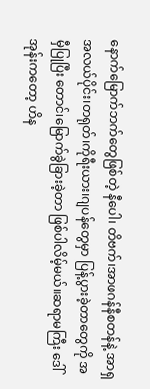နောက်မြောက်ဘက်တွေဖြစ်တဲ့ နီပေါ၊ တိဗက်၊အာဖဂန်နီစတန်နဲ့ အာရှအလယ်ပိုင်း၊တရုတ်၊ကိုရီးယား၊ဂျပန်တွေမှာ ပြန့်ပွားခဲ့တာတွေကို အမှီပြုပြီး တောင်၊မြောက်ခွဲခြားခဲ့တာ ဖြစ်ပါလိမ့်မယ်။ဆရာမကြီး ဒေါ်အုန်းကတော့ ဟိန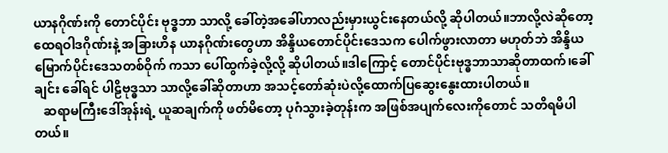ယာနဂိုဏ်းကို တောင်ပိုင်း ဗုဒ္ဓဘာ သာလို့ ခေါ်တဲ့အခေါ်ဟာလည်းမှားယွင်းနေတယ်လို့ ဆိုပါတယ်။ဘာလို့လဲဆိုတော့ ထေရဝါဒဂိုဏ်းနဲ့ အခြားဟိန ယာနဂိုဏ်းတွေဟာ အိန္ဒိယတောင်ပိုင်းဒေသက ပေါက်ဖွားလာတာ မဟုတ်ဘဲ အိန္ဒိယ မြောက်ပိုင်းဒေသတစ်ဝိုက် ကသာ ပေါ်ထွက်ခဲ့လို့လို့ ဆိုပါတယ်။ဒါကြောင့် တောင်ပိုင်းဗုဒ္ဓဘာသာဆိုတာထက်၊ခေါ်ချင်း ခေါ်ရင် ပါဠိဗုဒ္ဓသာ သာလို့ခေါ်ဆိုတာဟာ အသင့်တော်ဆုံးပဲလို့ထောက်ပြဆွေးနွေးထားပါတယ်။
   ဆရာမကြီးဒေါ်အုန်းရဲ့ ယူဆချက်ကို ဖတ်မိတော့ ပုဂံသွားခဲ့တုန်းက အဖြစ်အပျက်လေးကိုတောင် သတိရမိပါ တယ်။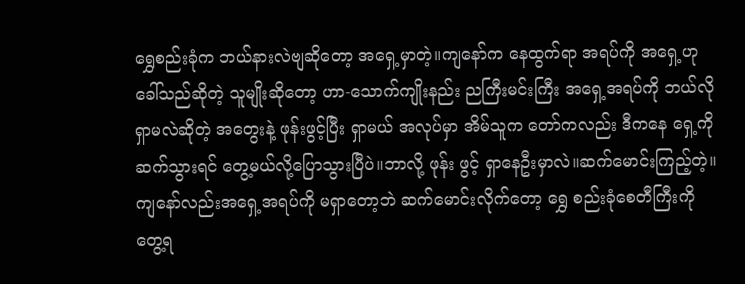ရွှေစည်းခုံက ဘယ်နားလဲဗျဆိုတော့ အရှေ့မှာတဲ့။ကျနော်က နေထွက်ရာ အရပ်ကို အရှေ့ဟုခေါ်သည်ဆိုတဲ့ သူမျိုးဆိုတော့ ဟာ-သောက်ကျိုးနည်း ညကြီးမင်းကြီး အရှေ့အရပ်ကို ဘယ်လိုရှာမလဲဆိုတဲ့ အတွေးနဲ့ ဖုန်းဖွင့်ပြီး ရှာမယ် အလုပ်မှာ အိမ်သူက တော်ကလည်း ဒီကနေ ရှေ့ကို ဆက်သွားရင် တွေ့မယ်လို့ပြောသွားပြီပဲ။ဘာလို့ ဖုန်း ဖွင့် ရှာနေဦးမှာလဲ။ဆက်မောင်းကြည့်တဲ့။ကျနော်လည်းအရှေ့အရပ်ကို မရှာတော့ဘဲ ဆက်မောင်းလိုက်တော့ ရွှေ စည်းခုံစေတီကြီးကို တွေ့ရ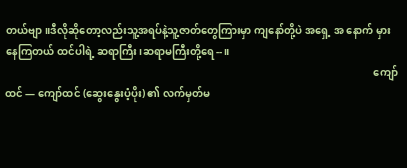တယ်ဗျာ။ဒီလိုဆိုတော့လည်းသူ့အရပ်နဲ့သူ့ဇာတ်တွေကြားမှာ ကျနော်တို့ပဲ အရှေ့ အ နောက် မှားနေကြတယ် ထင်ပါရဲ့ ဆရာကြီး၊ဆရာမကြီးတို့ရေ--။
                                                                                                                                              ကျော်ထင် — ကျော်ထင် (ဆွေးနွေးပံ့ပိုး) ၏ လက်မှတ်မ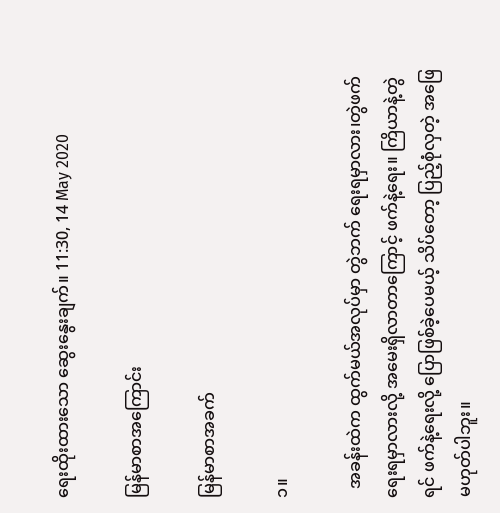ရေးထိုးထားသော ဆွေးနွေးချက်။ 11:30, 14 May 2020

မြန်မာစာအကြောင်း

မြန်မာစာအခက်

၁။

  အခန်းထဲက ထွက်မယ်အလုပ်မှာ တွဲဘက် ရေးရမှာလား၊တွဲဖက် ရေးရမှာလားလို့ အမေးရှိလာတာကြောင့် ဖက်နဲ့ရေး။ ကြိယာနဲ့တွဲရင် ဖက်နဲ့ရေးလို့ ပြောဖြစ်ခဲ့ပေမယ့် သိပ်တော့ ပြည့်စုံလှတဲ့ အဖြေ မဟုတ်ပါဘူး။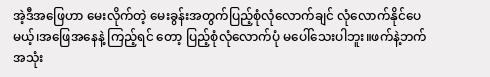အဲ့ဒီအဖြေဟာ မေးလိုက်တဲ့ မေးခွန်းအတွက်ပြည့်စုံလုံလောက်ချင် လုံလောက်နိုင်ပေမယ့်၊အဖြေအနေနဲ့ ကြည့်ရင် တော့ ပြည့်စုံလုံလောက်ပုံ မပေါ်သေးပါဘူး။ဖက်နဲ့ဘက် အသုံး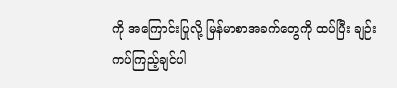ကို အကြောင်းပြုလို့ မြန်မာစာအခက်တွေကို ထပ်ပြီး ချဉ်းကပ်ကြည့်ချင်ပါ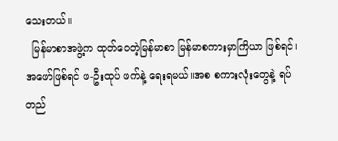သေးတယ်။
  မြန်မာစာအဖွဲ့က ထုတ်ဝေတဲ့မြန်မာစာ မြန်မာစကားမှာကြိယာ ဖြစ်ရင်၊အဖော်ဖြစ်ရင် ဖ-ဦးထုပ် ဖက်နဲ့ ရေးရမယ်။အစ စကားလုံးတွေနဲ့ ရပ်တည်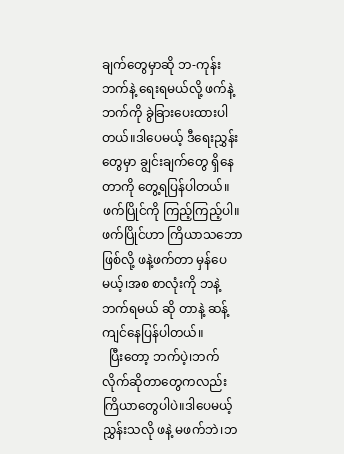ချက်တွေမှာဆို ဘ-ကုန်း ဘက်နဲ့ ရေးရမယ်လို့ ဖက်နဲ့ဘက်ကို ခွဲခြားပေးထားပါတယ်။ဒါပေမယ့် ဒီရေးညွှန်းတွေမှာ ချွင်းချက်တွေ ရှိနေတာကို တွေ့ရပြန်ပါတယ်။ဖက်ပြိုင်ကို ကြည့်ကြည့်ပါ။ဖက်ပြိုင်ဟာ ကြိယာသဘောဖြစ်လို့ ဖနဲ့ဖက်တာ မှန်ပေမယ့်၊အစ စာလုံးကို ဘနဲ့ ဘက်ရမယ် ဆို တာနဲ့ ဆန့်ကျင်နေပြန်ပါတယ်။
  ပြီးတော့ ဘက်ပဲ့၊ဘက်လိုက်ဆိုတာတွေကလည်း ကြိယာတွေပါပဲ။ဒါပေမယ့် ညွှန်းသလို ဖနဲ့ မဖက်ဘဲ၊ဘ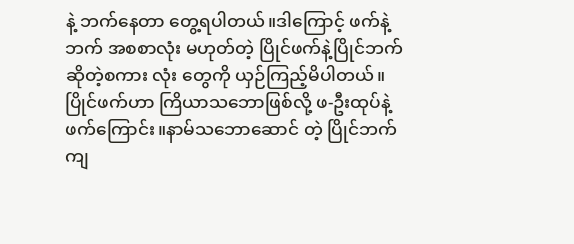နဲ့ ဘက်နေတာ တွေ့ရပါတယ်။ဒါကြောင့် ဖက်နဲ့ဘက် အစစာလုံး မဟုတ်တဲ့ ပြိုင်ဖက်နဲ့ပြိုင်ဘက် ဆိုတဲ့စကား လုံး တွေကို ယှဉ်ကြည့်မိပါတယ်။ပြိုင်ဖက်ဟာ ကြိယာသဘောဖြစ်လို့ ဖ-ဦးထုပ်နဲ့ ဖက်ကြောင်း။နာမ်သဘောဆောင် တဲ့ ပြိုင်ဘက်ကျ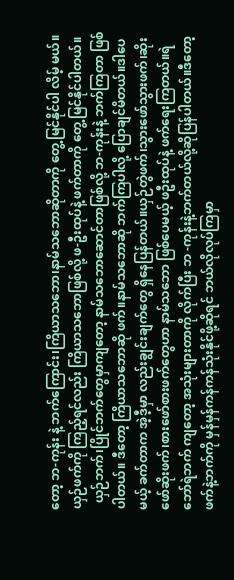တော့ ဘ-ကုန်း နဲ့ ဘက်ကြောင်း၊ကြိယာသဘော၊နာမ်သဘောဆိုတာကို တွေ့မြင်နိုင်ပါ လိမ့် မယ်။ယှဉ်ဖက်ကို ကြည့်ရင်လည်း ကြိယာသဘောဖြစ်လို့ ဖ-ဦးထုပ်နဲ့ ဖက်တာကို တွေ့မြင်နိုင်ပါတယ်။
  ယှဉ်ဘက်၊ပြိုင်ဘက်တွေမှာကျတော့ နာမ်သဘောဆောင်တာဖြစ်လို့ ဘ-ကုန်းနဲ့ ဘက်ကြတာ ဖြစ်ပါတယ်။ ဒီတော့ ကြိယာသဘောဆို ဖက်။နာမ်သဘောဆို ဘက်ကြပါလို့ ပြောချင်မိတယ်။ဒါပေမယ့် ခက်တာက အဲ့ဒီ့မှာ လည်းချွင်းချက်တွေ ရှိနေပြန်တယ်။ယှဉ်တွဲဖက်၊သွားဖော်သွားဖက်၊ဆိုးဖော်ဆိုးဖက်၊စားဖော်စားဖက်တွေဟာ နာမ်သဘော ဖြစ်ပေမယ့် ဖဦးထုပ်နဲ့ ဖက်ရေးကြတယ်။ရဲဘော်ရဲဘက် ကျတော့ အသုံးများတာကို လိုက်ပြီး ဘ -ကုန်းနဲ့ဘက်တယ်လို့ဆိုပြန်ပါတယ်။ဒီတော့ ဖက်နဲ့ဘက်ကို မှန်မှန်ကန်ကန်သုံးနိုင်ဖို့ဆိုရင် ဘယ်လိုလုပ်ကြမှာ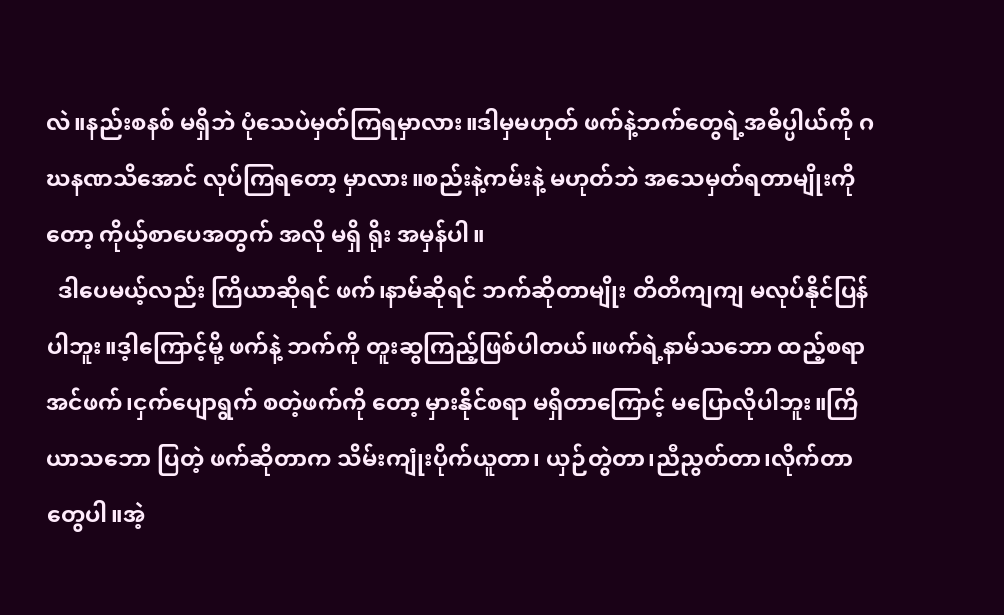လဲ။နည်းစနစ် မရှိဘဲ ပုံသေပဲမှတ်ကြရမှာလား။ဒါမှမဟုတ် ဖက်နဲ့ဘက်တွေရဲ့အဓိပ္ပါယ်ကို ဂဃနဏသိအောင် လုပ်ကြရတော့ မှာလား။စည်းနဲ့ကမ်းနဲ့ မဟုတ်ဘဲ အသေမှတ်ရတာမျိုးကိုတော့ ကိုယ့်စာပေအတွက် အလို မရှိ ရိုး အမှန်ပါ။
  ဒါပေမယ့်လည်း ကြိယာဆိုရင် ဖက်၊နာမ်ဆိုရင် ဘက်ဆိုတာမျိုး တိတိကျကျ မလုပ်နိုင်ပြန်ပါဘူး။ဒ့ါကြောင့်မို့ ဖက်နဲ့ ဘက်ကို တူးဆွကြည့်ဖြစ်ပါတယ်။ဖက်ရဲ့နာမ်သဘော ထည့်စရာ အင်ဖက်၊ငှက်ပျောရွက် စတဲ့ဖက်ကို တော့ မှားနိုင်စရာ မရှိတာကြောင့် မပြောလိုပါဘူး။ကြိယာသဘော ပြတဲ့ ဖက်ဆိုတာက သိမ်းကျုံးပိုက်ယူတာ၊ ယှဉ်တွဲတာ၊ညီညွတ်တာ၊လိုက်တာ တွေပါ။အဲ့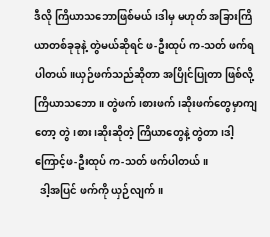ဒီလို ကြိယာသဘောဖြစ်မယ်၊ဒါမှ မဟုတ် အခြားကြိယာတစ်ခုခုနဲ့ တွဲမယ်ဆိုရင် ဖ-ဦးထုပ် က-သတ် ဖက်ရပါတယ်။ယှဉ်ဖက်သည်ဆိုတာ အပြိုင်ပြုတာ ဖြစ်လို့ ကြိယာသဘော။ တွဲဖက်၊စားဖက်၊ဆိုးဖက်တွေမှာကျတော့ တွဲ၊စား၊ဆိုးဆိုတဲ့ ကြိယာတွေနဲ့ တွဲတာ၊ဒါ့ကြောင့်ဖ-ဦးထုပ် က-သတ် ဖက်ပါတယ်။
  ဒါ့အပြင် ဖက်ကို ယှဉ်လျက်။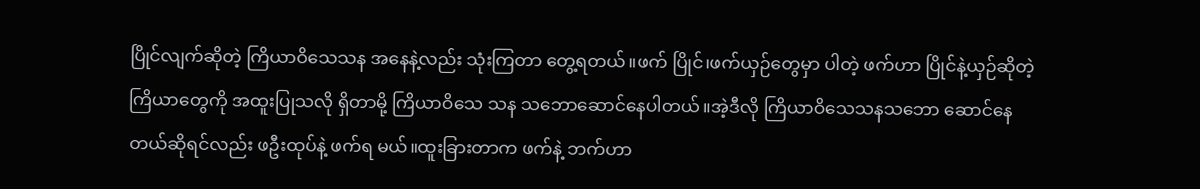ပြိုင်လျက်ဆိုတဲ့ ကြိယာဝိသေသန အနေနဲ့လည်း သုံးကြတာ တွေ့ရတယ်။ဖက် ပြိုင်၊ဖက်ယှဉ်တွေမှာ ပါတဲ့ ဖက်ဟာ ပြိုင်နဲ့ယှဉ်ဆိုတဲ့ ကြိယာတွေကို အထူးပြုသလို ရှိတာမို့ ကြိယာဝိသေ သန သဘောဆောင်နေပါတယ်။အဲ့ဒီလို ကြိယာဝိသေသနသဘော ဆောင်နေတယ်ဆိုရင်လည်း ဖဦးထုပ်နဲ့ ဖက်ရ မယ်။ထူးခြားတာက ဖက်နဲ့ ဘက်ဟာ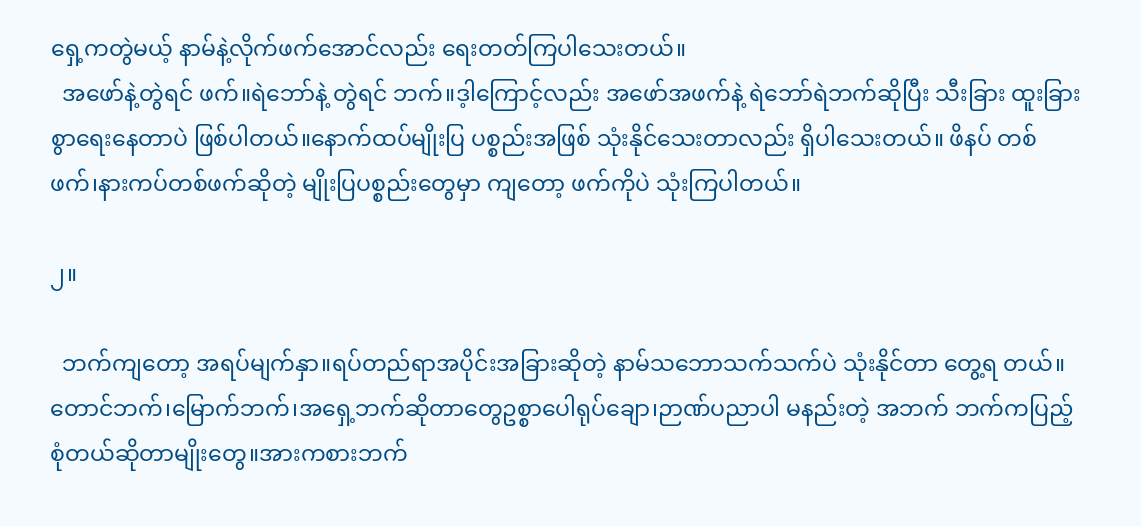ရှေ့ကတွဲမယ့် နာမ်နဲ့လိုက်ဖက်အောင်လည်း ရေးတတ်ကြပါသေးတယ်။
  အဖော်နဲ့တွဲရင် ဖက်။ရဲဘော်နဲ့ တွဲရင် ဘက်။ဒ့ါကြောင့်လည်း အဖော်အဖက်နဲ့ ရဲဘော်ရဲဘက်ဆိုပြီး သီးခြား ထူးခြားစွာရေးနေတာပဲ ဖြစ်ပါတယ်။နောက်ထပ်မျိုးပြ ပစ္စည်းအဖြစ် သုံးနိုင်သေးတာလည်း ရှိပါသေးတယ်။ ဖိနပ် တစ်ဖက်၊နားကပ်တစ်ဖက်ဆိုတဲ့ မျိုးပြပစ္စည်းတွေမှာ ကျတော့ ဖက်ကိုပဲ သုံးကြပါတယ်။

၂။

  ဘက်ကျတော့ အရပ်မျက်နှာ။ရပ်တည်ရာအပိုင်းအခြားဆိုတဲ့ နာမ်သဘောသက်သက်ပဲ သုံးနိုင်တာ တွေ့ရ တယ်။တောင်ဘက်၊မြောက်ဘက်၊အရှေ့ဘက်ဆိုတာတွေဥစ္စာပေါရုပ်ချော၊ဉာဏ်ပညာပါ မနည်းတဲ့ အဘက် ဘက်ကပြည့်စုံတယ်ဆိုတာမျိုးတွေ။အားကစားဘက်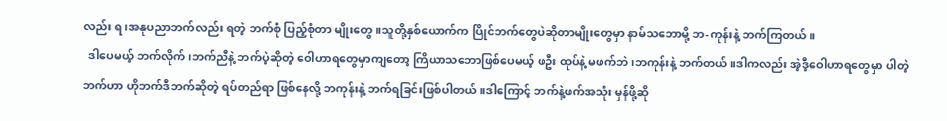လည်း ရ၊အနုပညာဘက်လည်း ရတဲ့ ဘက်စုံ ပြည့်စုံတာ မျိုးတွေ။သူတို့နှစ်ယောက်က ပြိုင်ဘက်တွေပဲဆိုတာမျိုးတွေမှာ နာမ်သဘောမို့ ဘ-ကုန်းနဲ့ ဘက်ကြတယ်။
  ဒါပေမယ့် ဘက်လိုက်၊ဘက်ညီနဲ့ ဘက်ပဲ့ဆိုတဲ့ ဝေါဟာရတွေမှာကျတော့ ကြိယာသဘောဖြစ်ပေမယ့် ဖဦး ထုပ်နဲ့ မဖက်ဘဲ၊ဘကုန်းနဲ့ ဘက်တယ်။ဒါကလည်း အဲ့ဒီ့ဝေါဟာရတွေမှာ ပါတဲ့ ဘက်ဟာ ဟိုဘက်ဒီဘက်ဆိုတဲ့ ရပ်တည်ရာ ဖြစ်နေလို့ ဘကုန်းနဲ့ ဘက်ရခြင်းဖြစ်ပါတယ်။ဒါကြောင့် ဘက်နဲ့ဖက်အသုံး မှန်ဖို့ဆို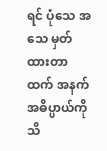ရင် ပုံသေ အ သေ မှတ်ထားတာထက် အနက်အဓိပ္ပာယ်ကို သိ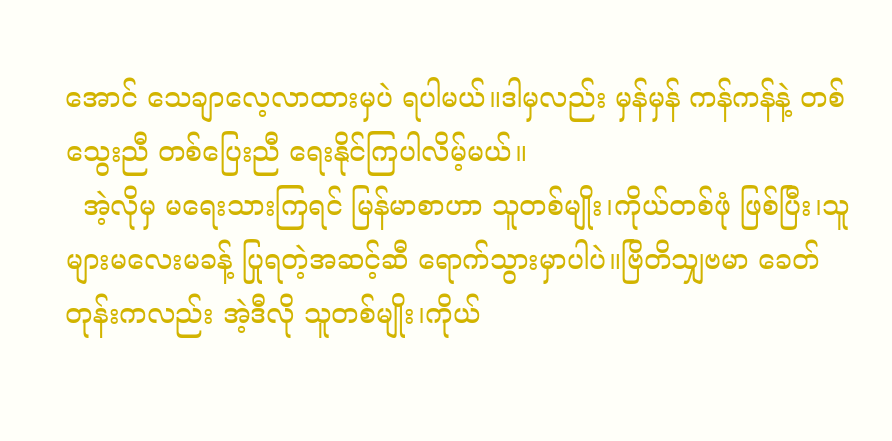အောင် သေချာလေ့လာထားမှပဲ ရပါမယ်။ဒါမှလည်း မှန်မှန် ကန်ကန်နဲ့ တစ်သွေးညီ တစ်ပြေးညီ ရေးနိုင်ကြပါလိမ့်မယ်။
  အဲ့လိုမှ မရေးသားကြရင် မြန်မာစာဟာ သူတစ်မျိုး၊ကိုယ်တစ်ဖုံ ဖြစ်ပြီး၊သူများမလေးမခန့် ပြုရတဲ့အဆင့်ဆီ ရောက်သွားမှာပါပဲ။ဗြိတိသျှဗမာ ခေတ်တုန်းကလည်း အဲ့ဒီလို သူတစ်မျိုး၊ကိုယ်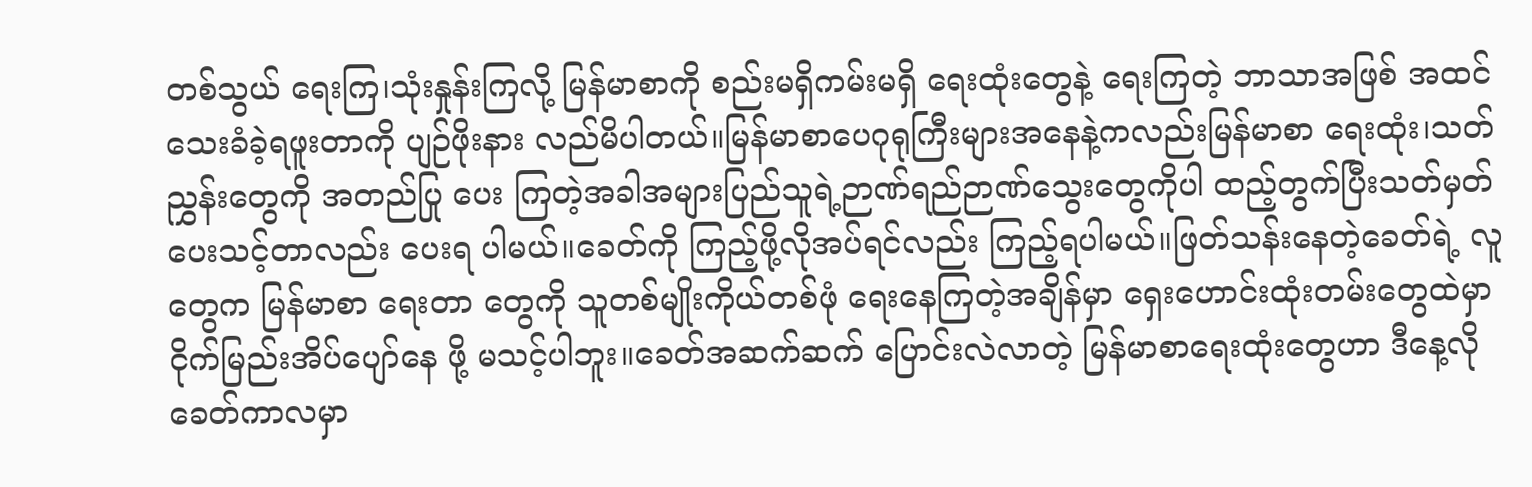တစ်သွယ် ရေးကြ၊သုံးနှုန်းကြလို့ မြန်မာစာကို စည်းမရှိကမ်းမရှိ ရေးထုံးတွေနဲ့ ရေးကြတဲ့ ဘာသာအဖြစ် အထင်သေးခံခဲ့ရဖူးတာကို ပျဉ်ဖိုးနား လည်မိပါတယ်။မြန်မာစာပေဂုရုကြီးများအနေနဲ့ကလည်းမြန်မာစာ ရေးထုံး၊သတ်ညွှန်းတွေကို အတည်ပြု ပေး ကြတဲ့အခါအများပြည်သူရဲ့ဉာဏ်ရည်ဉာဏ်သွေးတွေကိုပါ ထည့်တွက်ပြီးသတ်မှတ်ပေးသင့်တာလည်း ပေးရ ပါမယ်။ခေတ်ကို ကြည့်ဖို့လိုအပ်ရင်လည်း ကြည့်ရပါမယ်။ဖြတ်သန်းနေတဲ့ခေတ်ရဲ့ လူတွေက မြန်မာစာ ရေးတာ တွေကို သူတစ်မျိုးကိုယ်တစ်ဖုံ ရေးနေကြတဲ့အချိန်မှာ ရှေးဟောင်းထုံးတမ်းတွေထဲမှာ ငိုက်မြည်းအိပ်ပျော်နေ ဖို့ မသင့်ပါဘူး။ခေတ်အဆက်ဆက် ပြောင်းလဲလာတဲ့ မြန်မာစာရေးထုံးတွေဟာ ဒီနေ့လို ခေတ်ကာလမှာ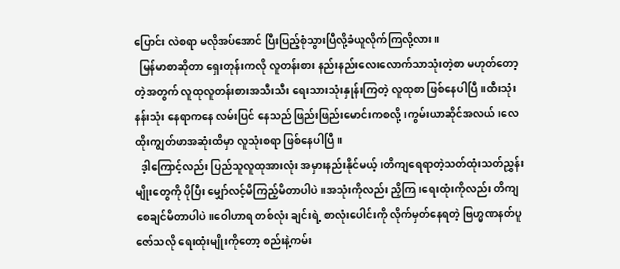ပြောင်း လဲစရာ မလိုအပ်အောင် ပြီးပြည့်စုံသွားပြီလို့ခံယူလိုက်ကြလို့လား။
  မြန်မာစာဆိုတာ ရှေးတုန်းကလို လူတန်းစား နည်းနည်းလေးလောက်သာသုံးတဲ့စာ မဟုတ်တော့တဲ့အတွက် လူထုလူတန်းစားအသီးသီး ရေးသားသုံးနှုန်းကြတဲ့ လူထုစာ ဖြစ်နေပါပြီ။ထီးသုံးနန်းသုံး နေရာကနေ လမ်းပြင် နေသည် ဖြည်းဖြည်းမောင်းကစလို့၊ကွမ်းယာဆိုင်အလယ်၊လေထိုးကျွတ်ဖာအဆုံးထိမှာ လူသုံးစရာ ဖြစ်နေပါပြီ။
  ဒ့ါကြောင့်လည်း ပြည်သူလူထုအားလုံး အမှားနည်းနိုင်မယ့်၊တိကျရေရာတဲ့သတ်ထုံးသတ်ညွှန်းမျိုးတွေကို ပိုပြီး မျှော်လင့်မိကြည့်မိတာပါပဲ။အသုံးကိုလည်း ညှိကြ၊ရေးထုံးကိုလည်း တိကျစေချင်မိတာပါပဲ။ဝေါဟာရ တစ်လုံး ချင်းရဲ့ စာလုံးပေါင်းကို လိုက်မှတ်နေရတဲ့ ဗြဟ္မဏနတ်ပူဇော်သလို ရေးထုံးမျိုးကိုတော့ စည်းနဲ့ကမ်း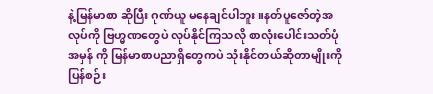နဲ့မြန်မာစာ ဆိုပြီး ဂုဏ်ယူ မနေချင်ပါဘူး။နတ်ပူဇော်တဲ့အလုပ်ကို ဗြဟ္မဏတွေပဲ လုပ်နိုင်ကြသလို စာလုံးပေါင်းသတ်ပုံအမှန် ကို မြန်မာစာပညာရှိတွေကပဲ သုံးနိုင်တယ်ဆိုတာမျိုးကို ပြန်စဉ်း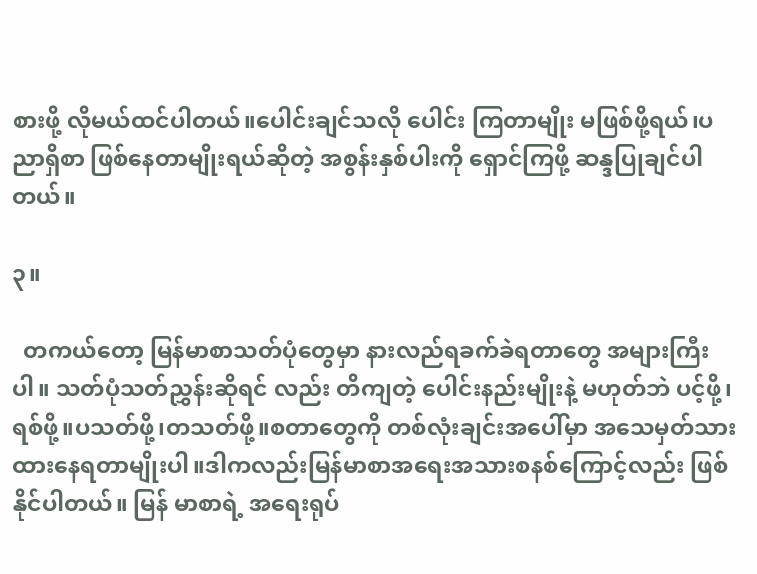စားဖို့ လိုမယ်ထင်ပါတယ်။ပေါင်းချင်သလို ပေါင်း ကြတာမျိုး မဖြစ်ဖို့ရယ်၊ပညာရှိစာ ဖြစ်နေတာမျိုးရယ်ဆိုတဲ့ အစွန်းနှစ်ပါးကို ရှောင်ကြဖို့ ဆန္ဒပြုချင်ပါတယ်။

၃။

  တကယ်တော့ မြန်မာစာသတ်ပုံတွေမှာ နားလည်ရခက်ခဲရတာတွေ အများကြီးပါ။ သတ်ပုံသတ်ညွှန်းဆိုရင် လည်း တိကျတဲ့ ပေါင်းနည်းမျိုးနဲ့ မဟုတ်ဘဲ ပင့်ဖို့၊ရစ်ဖို့။ပသတ်ဖို့၊တသတ်ဖို့။စတာတွေကို တစ်လုံးချင်းအပေါ်မှာ အသေမှတ်သားထားနေရတာမျိုးပါ။ဒါကလည်းမြန်မာစာအရေးအသားစနစ်ကြောင့်လည်း ဖြစ်နိုင်ပါတယ်။ မြန် မာစာရဲ့ အရေးရုပ်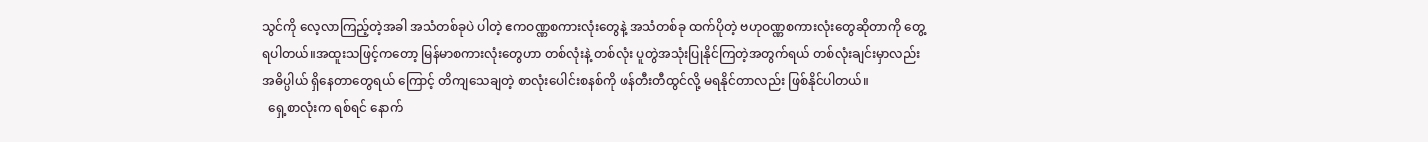သွင်ကို လေ့လာကြည့်တဲ့အခါ အသံတစ်ခုပဲ ပါတဲ့ ဧကဝဏ္ဏစကားလုံးတွေနဲ့ အသံတစ်ခု ထက်ပိုတဲ့ ဗဟုဝဏ္ဏစကားလုံးတွေဆိုတာကို တွေ့ရပါတယ်။အထူးသဖြင့်ကတော့ မြန်မာစကားလုံးတွေဟာ တစ်လုံးနဲ့ တစ်လုံး ပူတွဲအသုံးပြုနိုင်ကြတဲ့အတွက်ရယ် တစ်လုံးချင်းမှာလည်း အဓိပ္ပါယ် ရှိနေတာတွေရယ် ကြောင့် တိကျသေချတဲ့ စာလုံးပေါင်းစနစ်ကို ဖန်တီးတီထွင်လို့ မရနိုင်တာလည်း ဖြစ်နိုင်ပါတယ်။
  ရှေ့စာလုံးက ရစ်ရင် နောက်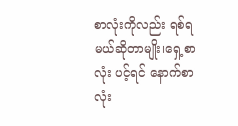စာလုံးကိုလည်း ရစ်ရမယ်ဆိုတာမျိုး၊ရှေ့စာလုံး ပင့်ရင် နောက်စာလုံး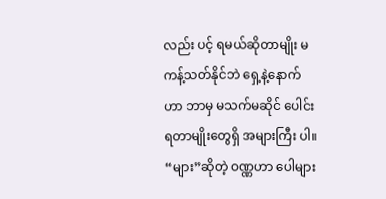လည်း ပင့် ရမယ်ဆိုတာမျိုး မကန့်သတ်နိုင်ဘဲ ရှေ့နဲ့နောက်ဟာ ဘာမှ မသက်မဆိုင် ပေါင်းရတာမျိုးတွေရှိ အများကြီး ပါ။ “များ”ဆိုတဲ့ ဝဏ္ဏဟာ ပေါများ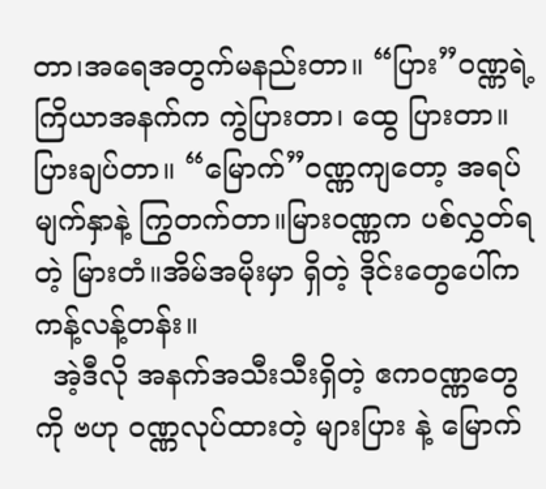တာ၊အရေအတွက်မနည်းတာ။ “ပြား”ဝဏ္ဏရဲ့ ကြိယာအနက်က ကွဲပြားတာ၊ ထွေ ပြားတာ။ပြားချပ်တာ။ “မြောက်”ဝဏ္ဏကျတော့ အရပ်မျက်နှာနဲ့ ကြွတက်တာ။မြားဝဏ္ဏက ပစ်လွှတ်ရ တဲ့ မြားတံ။အိမ်အမိုးမှာ ရှိတဲ့ ဒိုင်းတွေပေါ်က ကန့်လန့်တန်း။
  အဲ့ဒီလို အနက်အသီးသီးရှိတဲ့ ဧကဝဏ္ဏတွေကို ဗဟု ဝဏ္ဏလုပ်ထားတဲ့ များပြား နဲ့ မြောက်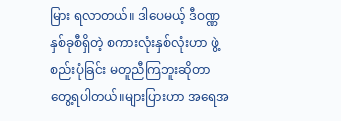မြား ရလာတယ်။ ဒါပေမယ့် ဒီဝဏ္ဏနှစ်ခုစီရှိတဲ့ စကားလုံးနှစ်လုံးဟာ ဖွဲ့စည်းပုံခြင်း မတူညီကြဘူးဆိုတာ တွေ့ရပါတယ်။များပြားဟာ အရေအ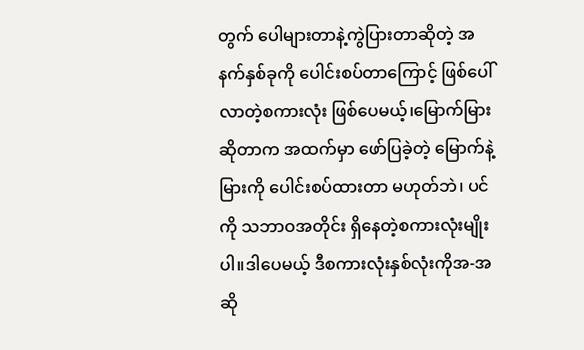တွက် ပေါများတာနဲ့ကွဲပြားတာဆိုတဲ့ အနက်နှစ်ခုကို ပေါင်းစပ်တာကြောင့် ဖြစ်ပေါ်လာတဲ့စကားလုံး ဖြစ်ပေမယ့်၊မြောက်မြားဆိုတာက အထက်မှာ ဖော်ပြခဲ့တဲ့ မြောက်နဲ့မြားကို ပေါင်းစပ်ထားတာ မဟုတ်ဘဲ၊ ပင်ကို သဘာဝအတိုင်း ရှိနေတဲ့စကားလုံးမျိုးပါ။ဒါပေမယ့် ဒီစကားလုံးနှစ်လုံးကိုအ-အ ဆို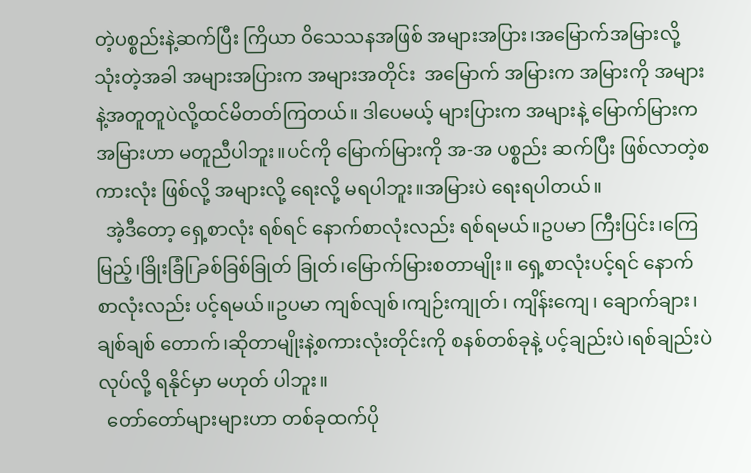တဲ့ပစ္စည်းနဲ့ဆက်ပြီး ကြိယာ ဝိသေသနအဖြစ် အများအပြား၊အမြောက်အမြားလို့ သုံးတဲ့အခါ အများအပြားက အများအတိုင်း  အမြောက် အမြားက အမြားကို အများ နဲ့အတူတူပဲလို့ထင်မိတတ်ကြတယ်။ ဒါပေမယ့် များပြားက အများနဲ့ မြောက်မြားက အမြားဟာ မတူညီပါဘူး။ပင်ကို မြောက်မြားကို အ-အ ပစ္စည်း ဆက်ပြီး ဖြစ်လာတဲ့စကားလုံး ဖြစ်လို့ အများလို့ ရေးလို့ မရပါဘူး။အမြားပဲ ရေးရပါတယ်။
  အဲ့ဒီတော့ ရှေ့စာလုံး ရစ်ရင် နောက်စာလုံးလည်း ရစ်ရမယ်။ဥပမာ ကြီးပြင်း၊ကြေမြည့်၊ခြိုးခြံ၊ြ ခစ်ခြစ်ခြုတ် ခြုတ်၊မြောက်မြားစတာမျိုး။ ရှေ့စာလုံးပင့်ရင် နောက်စာလုံးလည်း ပင့်ရမယ်။ဥပမာ ကျစ်လျစ်၊ကျဉ်းကျုတ်၊ ကျိန်းကျေ၊ ချောက်ချား၊ ချစ်ချစ် တောက်၊ဆိုတာမျိုးနဲ့စကားလုံးတိုင်းကို စနစ်တစ်ခုနဲ့ ပင့်ချည်းပဲ၊ရစ်ချည်းပဲ လုပ်လို့ ရနိုင်မှာ မဟုတ် ပါဘူး။
  တော်တော်များများဟာ တစ်ခုထက်ပို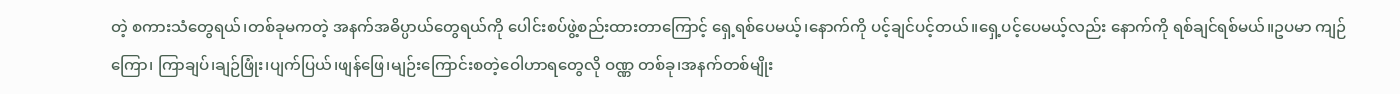တဲ့ စကားသံတွေရယ်၊တစ်ခုမကတဲ့ အနက်အဓိပ္ပာယ်တွေရယ်ကို ပေါင်းစပ်ဖွဲ့စည်းထားတာကြောင့် ရှေ့ရစ်ပေမယ့်၊နောက်ကို ပင့်ချင်ပင့်တယ်။ရှေ့ပင့်ပေမယ့်လည်း နောက်ကို ရစ်ချင်ရစ်မယ်။ဥပမာ ကျဉ်ကြော၊ ကြာချပ်၊ချဉ်ဖြုံး၊ပျက်ပြယ်၊ဖျန်ဖြေ၊မျဉ်းကြောင်းစတဲ့ဝေါဟာရတွေလို ဝဏ္ဏ တစ်ခု၊အနက်တစ်မျိုး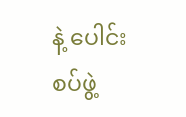နဲ့ ပေါင်းစပ်ဖွဲ့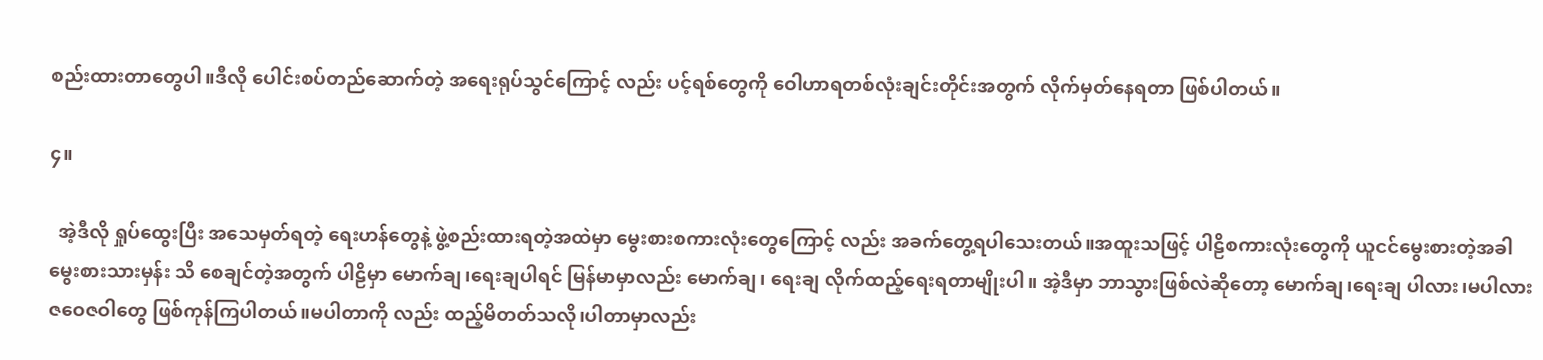စည်းထားတာတွေပါ။ဒီလို ပေါင်းစပ်တည်ဆောက်တဲ့ အရေးရုပ်သွင်ကြောင့် လည်း ပင့်ရစ်တွေကို ဝေါဟာရတစ်လုံးချင်းတိုင်းအတွက် လိုက်မှတ်နေရတာ ဖြစ်ပါတယ်။

၄။

  အဲ့ဒီလို ရှုပ်ထွေးပြီး အသေမှတ်ရတဲ့ ရေးဟန်တွေနဲ့ ဖွဲ့စည်းထားရတဲ့အထဲမှာ မွေးစားစကားလုံးတွေကြောင့် လည်း အခက်တွေ့ရပါသေးတယ်။အထူးသဖြင့် ပါဠိစကားလုံးတွေကို ယူငင်မွေးစားတဲ့အခါ မွေးစားသားမှန်း သိ စေချင်တဲ့အတွက် ပါဠိမှာ မောက်ချ၊ရေးချပါရင် မြန်မာမှာလည်း မောက်ချ၊ ရေးချ လိုက်ထည့်ရေးရတာမျိုးပါ။ အဲ့ဒီမှာ ဘာသွားဖြစ်လဲဆိုတော့ မောက်ချ၊ရေးချ ပါလား၊မပါလား ဇဝေဇဝါတွေ ဖြစ်ကုန်ကြပါတယ်။မပါတာကို လည်း ထည့်မိတတ်သလို၊ပါတာမှာလည်း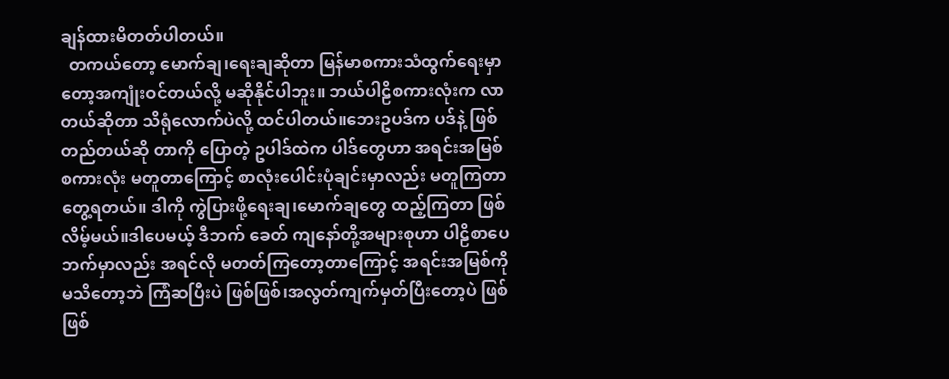ချန်ထားမိတတ်ပါတယ်။
  တကယ်တော့ မောက်ချ၊ရေးချဆိုတာ မြန်မာစကားသံထွက်ရေးမှာတော့အကျုံးဝင်တယ်လို့ မဆိုနိုင်ပါဘူး။ ဘယ်ပါဠိစကားလုံးက လာတယ်ဆိုတာ သိရုံလောက်ပဲလို့ ထင်ပါတယ်။ဘေးဥပဒ်က ပဒ်နဲ့ ဖြစ်တည်တယ်ဆို တာကို ပြောတဲ့ ဥပါဒ်ထဲက ပါဒ်တွေဟာ အရင်းအမြစ်စကားလုံး မတူတာကြောင့် စာလုံးပေါင်းပုံချင်းမှာလည်း မတူကြတာ တွေ့ရတယ်။ ဒါကို ကွဲပြားဖို့ရေးချ၊မောက်ချတွေ ထည့်ကြတာ ဖြစ်လိမ့်မယ်။ဒါပေမယ့် ဒီဘက် ခေတ် ကျနော်တို့အများစုဟာ ပါဠိစာပေဘက်မှာလည်း အရင်လို မတတ်ကြတော့တာကြောင့် အရင်းအမြစ်ကို မသိတော့ဘဲ ကြံဆပြီးပဲ ဖြစ်ဖြစ်၊အလွတ်ကျက်မှတ်ပြီးတော့ပဲ ဖြစ်ဖြစ်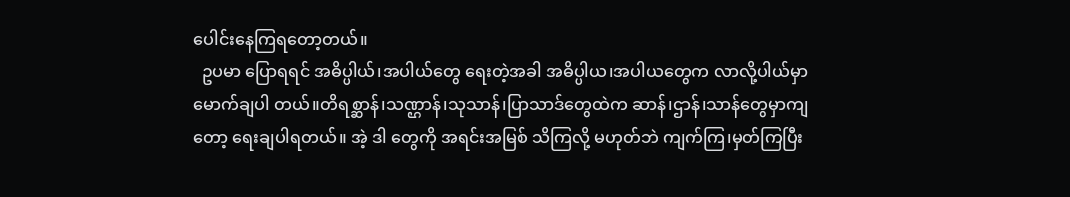ပေါင်းနေကြရတော့တယ်။
  ဥပမာ ပြောရရင် အဓိပ္ပါယ်၊အပါယ်တွေ ရေးတဲ့အခါ အဓိပ္ပါယ၊အပါယတွေက လာလို့ပါယ်မှာ မောက်ချပါ တယ်။တိရစ္ဆာန်၊သဏ္ဌာန်၊သုသာန်၊ပြာသာဒ်တွေထဲက ဆာန်၊ဌာန်၊သာန်တွေမှာကျတော့ ရေးချပါရတယ်။ အဲ့ ဒါ တွေကို အရင်းအမြစ် သိကြလို့ မဟုတ်ဘဲ ကျက်ကြ၊မှတ်ကြပြီး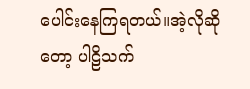ပေါင်းနေကြရတယ်။အဲ့လိုဆိုတော့ ပါဠိသက်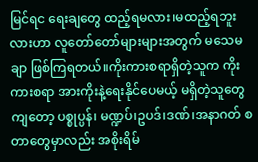မြင်ရင ရေးချတွေ ထည့်ရမလား၊မထည့်ရဘူးလားဟာ လူတော်တော်များများအတွက် မသေမချာ ဖြစ်ကြရတယ်။ကိုးကားစရာရှိတဲ့သူက ကိုးကားစရာ အားကိုးနဲ့ရေးနိုင်ပေမယ့် မရှိတဲ့သူတွေကျတော့ ပစ္စုပ္ပန်၊ မဏ္ဍပ်၊ဥပဒ်၊ဒဏ်၊အနာဂတ် စတာတွေမှာလည်း အစိုးရိမ်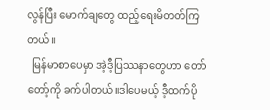လွန်ပြီး မောက်ချတွေ ထည့်ရေးမိတတ်ကြတယ်။
  မြန်မာစာပေမှာ အဲ့ဒီ့ပြဿနာတွေဟာ တော်တော့်ကို ခက်ပါတယ်။ဒါပေမယ့် ဒီ့ထက်ပို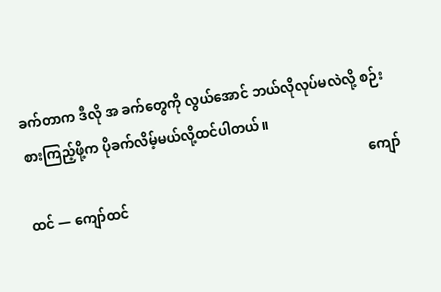ခက်တာက ဒီလို အ ခက်တွေကို လွယ်အောင် ဘယ်လိုလုပ်မလဲလို့ စဉ်းစားကြည့်ဖို့က ပိုခက်လိမ့်မယ်လို့ထင်ပါတယ်။
                                                                                                      ကျော်ထင် — ကျော်ထင်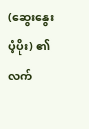(ဆွေးနွေးပံ့ပိုး) ၏ လက်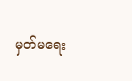မှတ်မရေး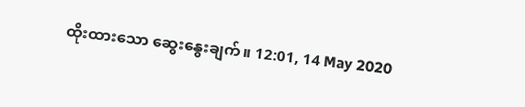ထိုးထားသော ဆွေးနွေးချက်။ 12:01, 14 May 2020